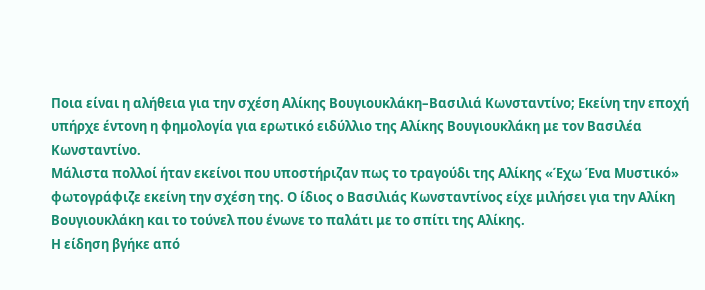Ποια είναι η αλήθεια για την σχέση Αλίκης Βουγιουκλάκη–Βασιλιά Κωνσταντίνο; Εκείνη την εποχή υπήρχε έντονη η φημολογία για ερωτικό ειδύλλιο της Αλίκης Βουγιουκλάκη με τον Βασιλέα Κωνσταντίνο.
Μάλιστα πολλοί ήταν εκείνοι που υποστήριζαν πως το τραγούδι της Αλίκης «Έχω Ένα Μυστικό» φωτογράφιζε εκείνη την σχέση της. Ο ίδιος ο Βασιλιάς Κωνσταντίνος είχε μιλήσει για την Αλίκη Βουγιουκλάκη και το τούνελ που ένωνε το παλάτι με το σπίτι της Αλίκης.
Η είδηση βγήκε από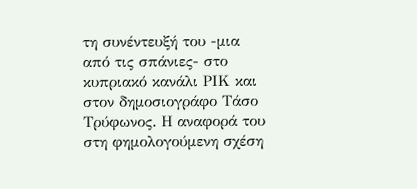τη συνέντευξή του -μια από τις σπάνιες- στο κυπριακό κανάλι ΡΙΚ και στον δημοσιογράφο Τάσο Τρύφωνος. Η αναφορά του στη φημολογούμενη σχέση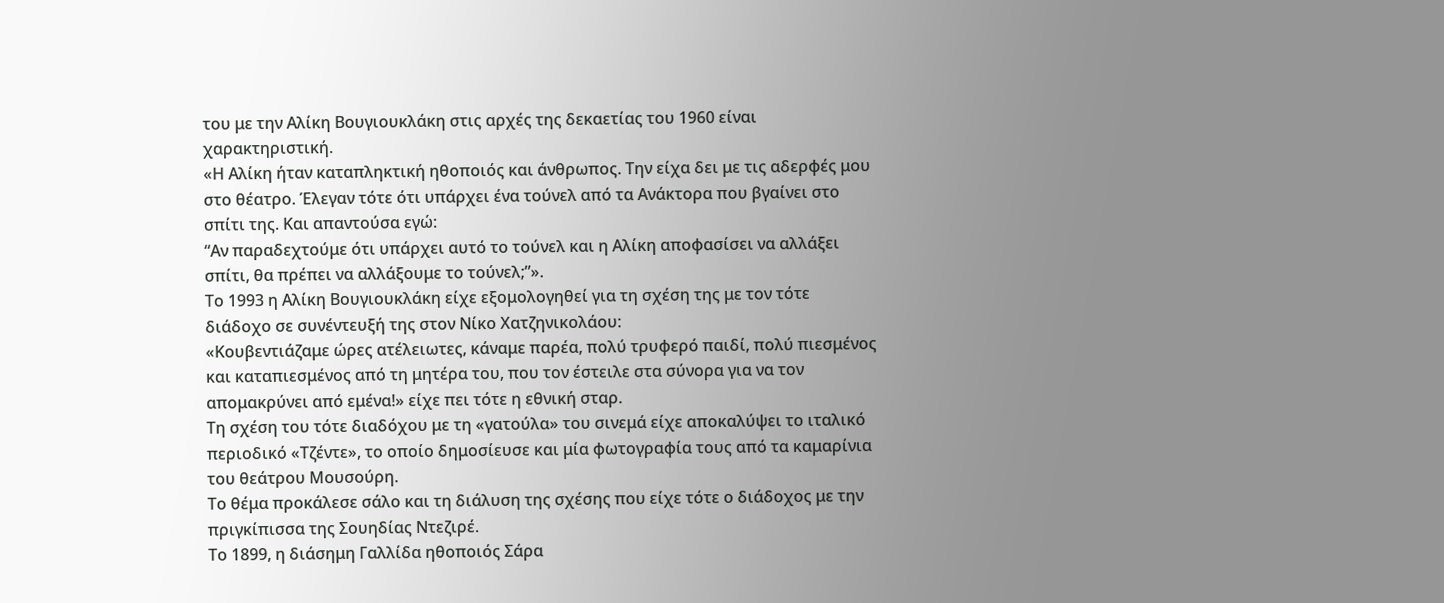του με την Αλίκη Βουγιουκλάκη στις αρχές της δεκαετίας του 1960 είναι χαρακτηριστική.
«Η Αλίκη ήταν καταπληκτική ηθοποιός και άνθρωπος. Την είχα δει με τις αδερφές μου στο θέατρο. Έλεγαν τότε ότι υπάρχει ένα τούνελ από τα Ανάκτορα που βγαίνει στο σπίτι της. Και απαντούσα εγώ:
“Αν παραδεχτούμε ότι υπάρχει αυτό το τούνελ και η Αλίκη αποφασίσει να αλλάξει σπίτι, θα πρέπει να αλλάξουμε το τούνελ;”».
Το 1993 η Αλίκη Βουγιουκλάκη είχε εξομολογηθεί για τη σχέση της με τον τότε διάδοχο σε συνέντευξή της στον Νίκο Χατζηνικολάου:
«Κουβεντιάζαμε ώρες ατέλειωτες, κάναμε παρέα, πολύ τρυφερό παιδί, πολύ πιεσμένος και καταπιεσμένος από τη μητέρα του, που τον έστειλε στα σύνορα για να τον απομακρύνει από εμένα!» είχε πει τότε η εθνική σταρ.
Τη σχέση του τότε διαδόχου με τη «γατούλα» του σινεμά είχε αποκαλύψει το ιταλικό περιοδικό «Τζέντε», το οποίο δημοσίευσε και μία φωτογραφία τους από τα καμαρίνια του θεάτρου Μουσούρη.
Το θέμα προκάλεσε σάλο και τη διάλυση της σχέσης που είχε τότε ο διάδοχος με την πριγκίπισσα της Σουηδίας Ντεζιρέ.
Το 1899, η διάσημη Γαλλίδα ηθοποιός Σάρα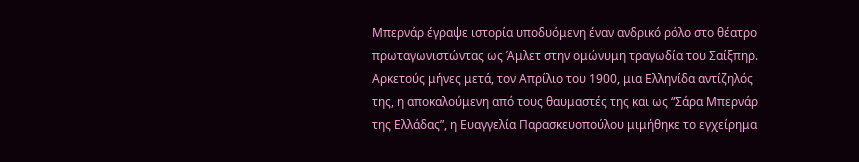Μπερνάρ έγραψε ιστορία υποδυόμενη έναν ανδρικό ρόλο στο θέατρο πρωταγωνιστώντας ως Άμλετ στην ομώνυμη τραγωδία του Σαίξπηρ. Αρκετούς μήνες μετά, τον Απρίλιο του 1900, μια Ελληνίδα αντίζηλός της, η αποκαλούμενη από τους θαυμαστές της και ως “Σάρα Μπερνάρ της Ελλάδας”, η Ευαγγελία Παρασκευοπούλου μιμήθηκε το εγχείρημα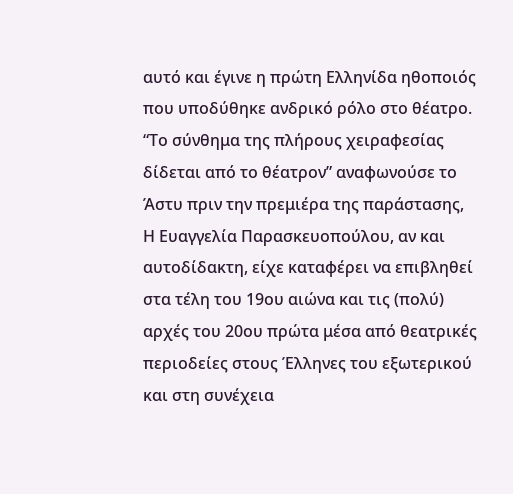αυτό και έγινε η πρώτη Ελληνίδα ηθοποιός που υποδύθηκε ανδρικό ρόλο στο θέατρο. “Το σύνθημα της πλήρους χειραφεσίας δίδεται από το θέατρον” αναφωνούσε το Άστυ πριν την πρεμιέρα της παράστασης,
Η Ευαγγελία Παρασκευοπούλου, αν και αυτοδίδακτη, είχε καταφέρει να επιβληθεί στα τέλη του 19ου αιώνα και τις (πολύ) αρχές του 20ου πρώτα μέσα από θεατρικές περιοδείες στους Έλληνες του εξωτερικού και στη συνέχεια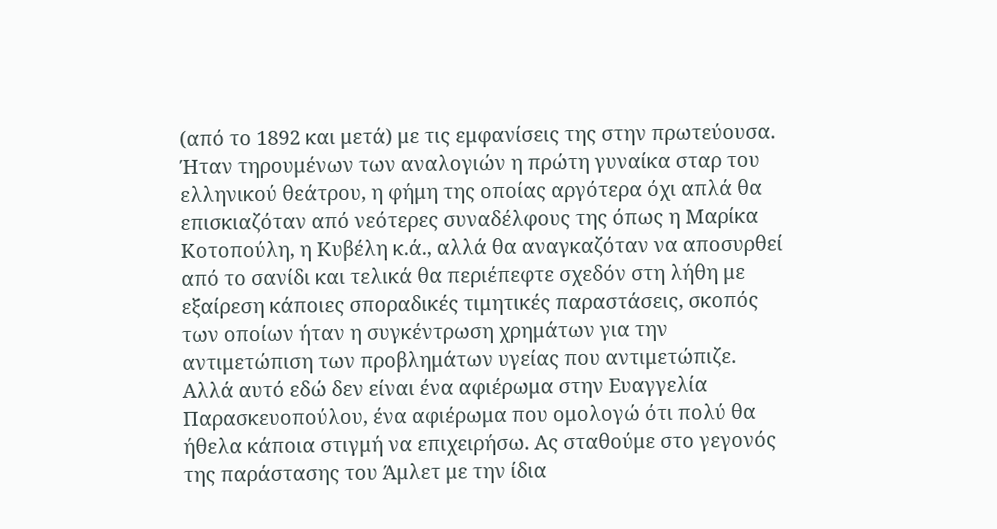(από το 1892 και μετά) με τις εμφανίσεις της στην πρωτεύουσα.
Ήταν τηρουμένων των αναλογιών η πρώτη γυναίκα σταρ του ελληνικού θεάτρου, η φήμη της οποίας αργότερα όχι απλά θα επισκιαζόταν από νεότερες συναδέλφους της όπως η Μαρίκα Κοτοπούλη, η Κυβέλη κ.ά., αλλά θα αναγκαζόταν να αποσυρθεί από το σανίδι και τελικά θα περιέπεφτε σχεδόν στη λήθη με εξαίρεση κάποιες σποραδικές τιμητικές παραστάσεις, σκοπός των οποίων ήταν η συγκέντρωση χρημάτων για την αντιμετώπιση των προβλημάτων υγείας που αντιμετώπιζε.
Αλλά αυτό εδώ δεν είναι ένα αφιέρωμα στην Ευαγγελία Παρασκευοπούλου, ένα αφιέρωμα που ομολογώ ότι πολύ θα ήθελα κάποια στιγμή να επιχειρήσω. Ας σταθούμε στο γεγονός της παράστασης του Άμλετ με την ίδια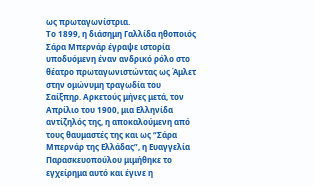ως πρωταγωνίστρια.
Το 1899, η διάσημη Γαλλίδα ηθοποιός Σάρα Μπερνάρ έγραψε ιστορία υποδυόμενη έναν ανδρικό ρόλο στο θέατρο πρωταγωνιστώντας ως Άμλετ στην ομώνυμη τραγωδία του Σαίξπηρ. Αρκετούς μήνες μετά, τον Απρίλιο του 1900, μια Ελληνίδα αντίζηλός της, η αποκαλούμενη από τους θαυμαστές της και ως “Σάρα Μπερνάρ της Ελλάδας”, η Ευαγγελία Παρασκευοπούλου μιμήθηκε το εγχείρημα αυτό και έγινε η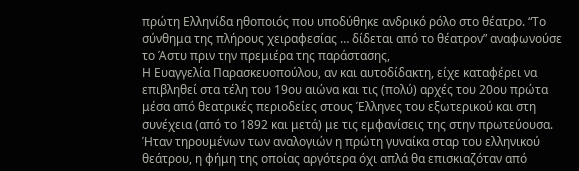πρώτη Ελληνίδα ηθοποιός που υποδύθηκε ανδρικό ρόλο στο θέατρο. “Το σύνθημα της πλήρους χειραφεσίας … δίδεται από το θέατρον” αναφωνούσε το Άστυ πριν την πρεμιέρα της παράστασης,
Η Ευαγγελία Παρασκευοπούλου, αν και αυτοδίδακτη, είχε καταφέρει να επιβληθεί στα τέλη του 19ου αιώνα και τις (πολύ) αρχές του 20ου πρώτα μέσα από θεατρικές περιοδείες στους Έλληνες του εξωτερικού και στη συνέχεια (από το 1892 και μετά) με τις εμφανίσεις της στην πρωτεύουσα.
Ήταν τηρουμένων των αναλογιών η πρώτη γυναίκα σταρ του ελληνικού θεάτρου, η φήμη της οποίας αργότερα όχι απλά θα επισκιαζόταν από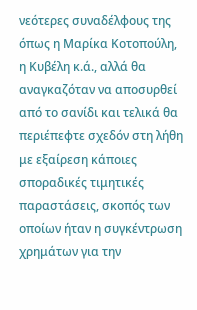νεότερες συναδέλφους της όπως η Μαρίκα Κοτοπούλη, η Κυβέλη κ.ά., αλλά θα αναγκαζόταν να αποσυρθεί από το σανίδι και τελικά θα περιέπεφτε σχεδόν στη λήθη με εξαίρεση κάποιες σποραδικές τιμητικές παραστάσεις, σκοπός των οποίων ήταν η συγκέντρωση χρημάτων για την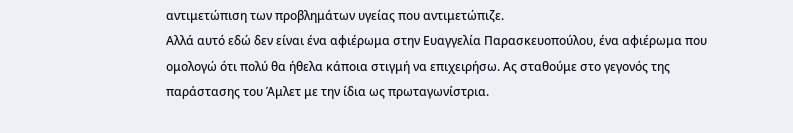αντιμετώπιση των προβλημάτων υγείας που αντιμετώπιζε.
Αλλά αυτό εδώ δεν είναι ένα αφιέρωμα στην Ευαγγελία Παρασκευοπούλου, ένα αφιέρωμα που ομολογώ ότι πολύ θα ήθελα κάποια στιγμή να επιχειρήσω. Ας σταθούμε στο γεγονός της παράστασης του Άμλετ με την ίδια ως πρωταγωνίστρια.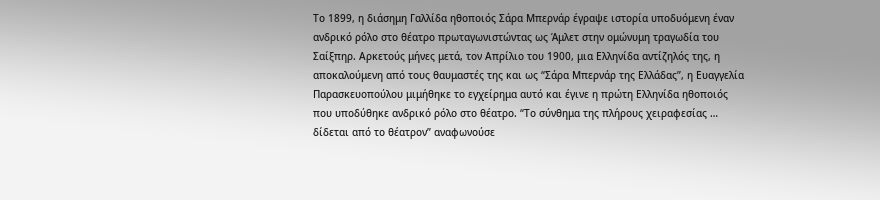Το 1899, η διάσημη Γαλλίδα ηθοποιός Σάρα Μπερνάρ έγραψε ιστορία υποδυόμενη έναν ανδρικό ρόλο στο θέατρο πρωταγωνιστώντας ως Άμλετ στην ομώνυμη τραγωδία του Σαίξπηρ. Αρκετούς μήνες μετά, τον Απρίλιο του 1900, μια Ελληνίδα αντίζηλός της, η αποκαλούμενη από τους θαυμαστές της και ως “Σάρα Μπερνάρ της Ελλάδας”, η Ευαγγελία Παρασκευοπούλου μιμήθηκε το εγχείρημα αυτό και έγινε η πρώτη Ελληνίδα ηθοποιός που υποδύθηκε ανδρικό ρόλο στο θέατρο. “Το σύνθημα της πλήρους χειραφεσίας … δίδεται από το θέατρον” αναφωνούσε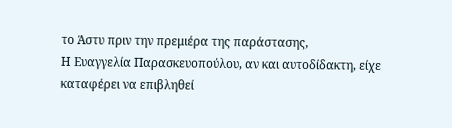το Άστυ πριν την πρεμιέρα της παράστασης,
Η Ευαγγελία Παρασκευοπούλου, αν και αυτοδίδακτη, είχε καταφέρει να επιβληθεί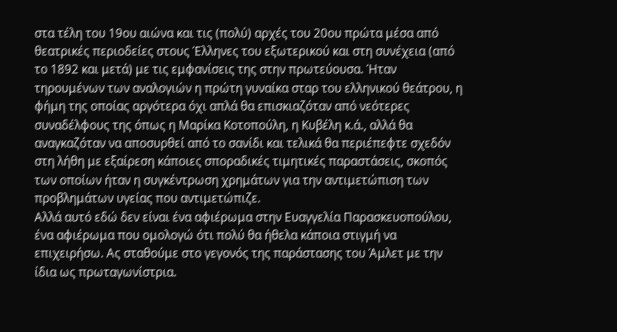στα τέλη του 19ου αιώνα και τις (πολύ) αρχές του 20ου πρώτα μέσα από θεατρικές περιοδείες στους Έλληνες του εξωτερικού και στη συνέχεια (από το 1892 και μετά) με τις εμφανίσεις της στην πρωτεύουσα. Ήταν τηρουμένων των αναλογιών η πρώτη γυναίκα σταρ του ελληνικού θεάτρου, η φήμη της οποίας αργότερα όχι απλά θα επισκιαζόταν από νεότερες συναδέλφους της όπως η Μαρίκα Κοτοπούλη, η Κυβέλη κ.ά., αλλά θα αναγκαζόταν να αποσυρθεί από το σανίδι και τελικά θα περιέπεφτε σχεδόν στη λήθη με εξαίρεση κάποιες σποραδικές τιμητικές παραστάσεις, σκοπός των οποίων ήταν η συγκέντρωση χρημάτων για την αντιμετώπιση των προβλημάτων υγείας που αντιμετώπιζε.
Αλλά αυτό εδώ δεν είναι ένα αφιέρωμα στην Ευαγγελία Παρασκευοπούλου, ένα αφιέρωμα που ομολογώ ότι πολύ θα ήθελα κάποια στιγμή να επιχειρήσω. Ας σταθούμε στο γεγονός της παράστασης του Άμλετ με την ίδια ως πρωταγωνίστρια.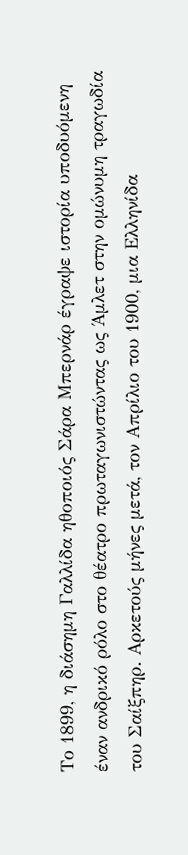Το 1899, η διάσημη Γαλλίδα ηθοποιός Σάρα Μπερνάρ έγραψε ιστορία υποδυόμενη έναν ανδρικό ρόλο στο θέατρο πρωταγωνιστώντας ως Άμλετ στην ομώνυμη τραγωδία του Σαίξπηρ. Αρκετούς μήνες μετά, τον Απρίλιο του 1900, μια Ελληνίδα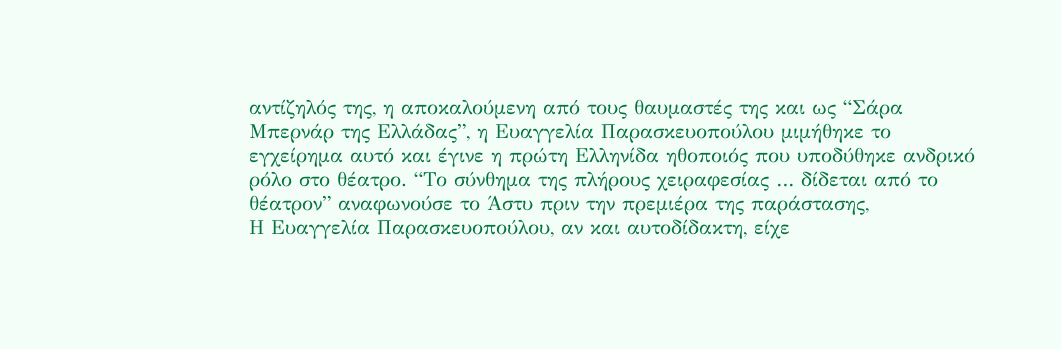αντίζηλός της, η αποκαλούμενη από τους θαυμαστές της και ως “Σάρα Μπερνάρ της Ελλάδας”, η Ευαγγελία Παρασκευοπούλου μιμήθηκε το εγχείρημα αυτό και έγινε η πρώτη Ελληνίδα ηθοποιός που υποδύθηκε ανδρικό ρόλο στο θέατρο. “Το σύνθημα της πλήρους χειραφεσίας … δίδεται από το θέατρον” αναφωνούσε το Άστυ πριν την πρεμιέρα της παράστασης,
Η Ευαγγελία Παρασκευοπούλου, αν και αυτοδίδακτη, είχε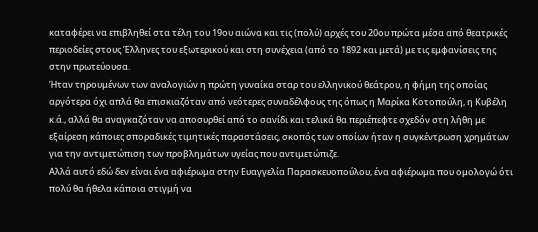καταφέρει να επιβληθεί στα τέλη του 19ου αιώνα και τις (πολύ) αρχές του 20ου πρώτα μέσα από θεατρικές περιοδείες στους Έλληνες του εξωτερικού και στη συνέχεια (από το 1892 και μετά) με τις εμφανίσεις της στην πρωτεύουσα.
Ήταν τηρουμένων των αναλογιών η πρώτη γυναίκα σταρ του ελληνικού θεάτρου, η φήμη της οποίας αργότερα όχι απλά θα επισκιαζόταν από νεότερες συναδέλφους της όπως η Μαρίκα Κοτοπούλη, η Κυβέλη κ.ά., αλλά θα αναγκαζόταν να αποσυρθεί από το σανίδι και τελικά θα περιέπεφτε σχεδόν στη λήθη με εξαίρεση κάποιες σποραδικές τιμητικές παραστάσεις, σκοπός των οποίων ήταν η συγκέντρωση χρημάτων για την αντιμετώπιση των προβλημάτων υγείας που αντιμετώπιζε.
Αλλά αυτό εδώ δεν είναι ένα αφιέρωμα στην Ευαγγελία Παρασκευοπούλου, ένα αφιέρωμα που ομολογώ ότι πολύ θα ήθελα κάποια στιγμή να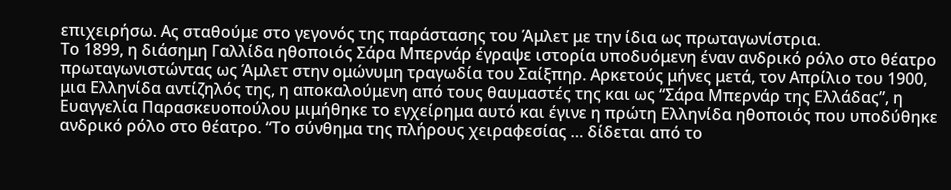επιχειρήσω. Ας σταθούμε στο γεγονός της παράστασης του Άμλετ με την ίδια ως πρωταγωνίστρια.
Το 1899, η διάσημη Γαλλίδα ηθοποιός Σάρα Μπερνάρ έγραψε ιστορία υποδυόμενη έναν ανδρικό ρόλο στο θέατρο πρωταγωνιστώντας ως Άμλετ στην ομώνυμη τραγωδία του Σαίξπηρ. Αρκετούς μήνες μετά, τον Απρίλιο του 1900, μια Ελληνίδα αντίζηλός της, η αποκαλούμενη από τους θαυμαστές της και ως “Σάρα Μπερνάρ της Ελλάδας”, η Ευαγγελία Παρασκευοπούλου μιμήθηκε το εγχείρημα αυτό και έγινε η πρώτη Ελληνίδα ηθοποιός που υποδύθηκε ανδρικό ρόλο στο θέατρο. “Το σύνθημα της πλήρους χειραφεσίας … δίδεται από το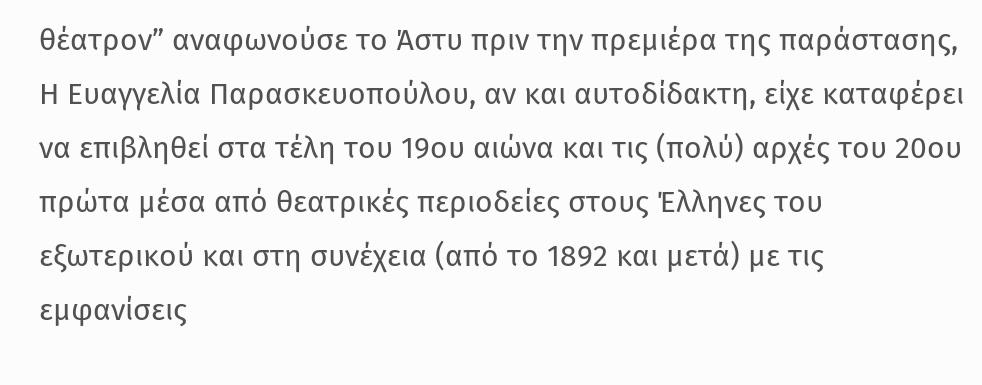θέατρον” αναφωνούσε το Άστυ πριν την πρεμιέρα της παράστασης,
Η Ευαγγελία Παρασκευοπούλου, αν και αυτοδίδακτη, είχε καταφέρει να επιβληθεί στα τέλη του 19ου αιώνα και τις (πολύ) αρχές του 20ου πρώτα μέσα από θεατρικές περιοδείες στους Έλληνες του εξωτερικού και στη συνέχεια (από το 1892 και μετά) με τις εμφανίσεις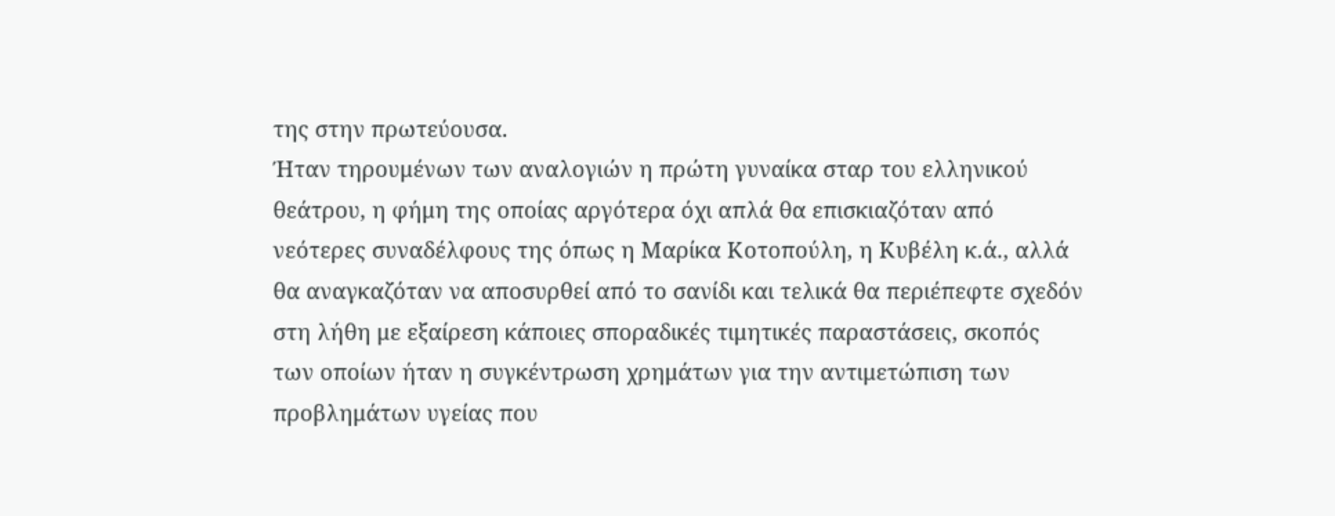της στην πρωτεύουσα.
Ήταν τηρουμένων των αναλογιών η πρώτη γυναίκα σταρ του ελληνικού θεάτρου, η φήμη της οποίας αργότερα όχι απλά θα επισκιαζόταν από νεότερες συναδέλφους της όπως η Μαρίκα Κοτοπούλη, η Κυβέλη κ.ά., αλλά θα αναγκαζόταν να αποσυρθεί από το σανίδι και τελικά θα περιέπεφτε σχεδόν στη λήθη με εξαίρεση κάποιες σποραδικές τιμητικές παραστάσεις, σκοπός των οποίων ήταν η συγκέντρωση χρημάτων για την αντιμετώπιση των προβλημάτων υγείας που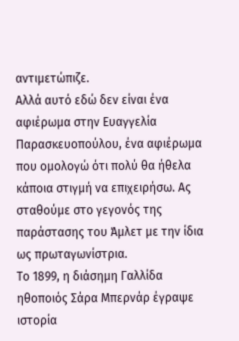αντιμετώπιζε.
Αλλά αυτό εδώ δεν είναι ένα αφιέρωμα στην Ευαγγελία Παρασκευοπούλου, ένα αφιέρωμα που ομολογώ ότι πολύ θα ήθελα κάποια στιγμή να επιχειρήσω. Ας σταθούμε στο γεγονός της παράστασης του Άμλετ με την ίδια ως πρωταγωνίστρια.
Το 1899, η διάσημη Γαλλίδα ηθοποιός Σάρα Μπερνάρ έγραψε ιστορία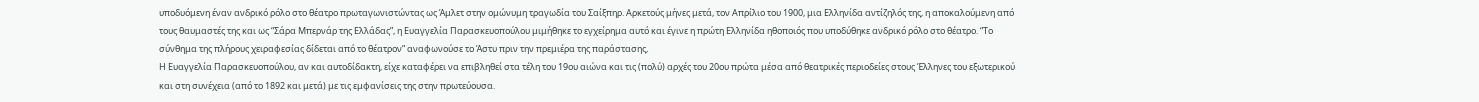υποδυόμενη έναν ανδρικό ρόλο στο θέατρο πρωταγωνιστώντας ως Άμλετ στην ομώνυμη τραγωδία του Σαίξπηρ. Αρκετούς μήνες μετά, τον Απρίλιο του 1900, μια Ελληνίδα αντίζηλός της, η αποκαλούμενη από τους θαυμαστές της και ως “Σάρα Μπερνάρ της Ελλάδας”, η Ευαγγελία Παρασκευοπούλου μιμήθηκε το εγχείρημα αυτό και έγινε η πρώτη Ελληνίδα ηθοποιός που υποδύθηκε ανδρικό ρόλο στο θέατρο. “Το σύνθημα της πλήρους χειραφεσίας δίδεται από το θέατρον” αναφωνούσε το Άστυ πριν την πρεμιέρα της παράστασης,
Η Ευαγγελία Παρασκευοπούλου, αν και αυτοδίδακτη, είχε καταφέρει να επιβληθεί στα τέλη του 19ου αιώνα και τις (πολύ) αρχές του 20ου πρώτα μέσα από θεατρικές περιοδείες στους Έλληνες του εξωτερικού και στη συνέχεια (από το 1892 και μετά) με τις εμφανίσεις της στην πρωτεύουσα.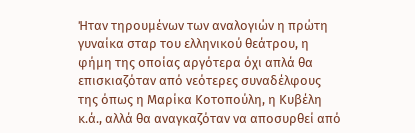Ήταν τηρουμένων των αναλογιών η πρώτη γυναίκα σταρ του ελληνικού θεάτρου, η φήμη της οποίας αργότερα όχι απλά θα επισκιαζόταν από νεότερες συναδέλφους της όπως η Μαρίκα Κοτοπούλη, η Κυβέλη κ.ά., αλλά θα αναγκαζόταν να αποσυρθεί από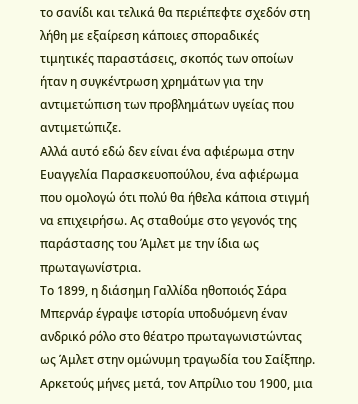το σανίδι και τελικά θα περιέπεφτε σχεδόν στη λήθη με εξαίρεση κάποιες σποραδικές τιμητικές παραστάσεις, σκοπός των οποίων ήταν η συγκέντρωση χρημάτων για την αντιμετώπιση των προβλημάτων υγείας που αντιμετώπιζε.
Αλλά αυτό εδώ δεν είναι ένα αφιέρωμα στην Ευαγγελία Παρασκευοπούλου, ένα αφιέρωμα που ομολογώ ότι πολύ θα ήθελα κάποια στιγμή να επιχειρήσω. Ας σταθούμε στο γεγονός της παράστασης του Άμλετ με την ίδια ως πρωταγωνίστρια.
Το 1899, η διάσημη Γαλλίδα ηθοποιός Σάρα Μπερνάρ έγραψε ιστορία υποδυόμενη έναν ανδρικό ρόλο στο θέατρο πρωταγωνιστώντας ως Άμλετ στην ομώνυμη τραγωδία του Σαίξπηρ. Αρκετούς μήνες μετά, τον Απρίλιο του 1900, μια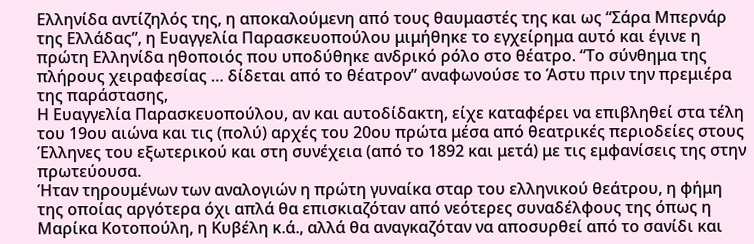Ελληνίδα αντίζηλός της, η αποκαλούμενη από τους θαυμαστές της και ως “Σάρα Μπερνάρ της Ελλάδας”, η Ευαγγελία Παρασκευοπούλου μιμήθηκε το εγχείρημα αυτό και έγινε η πρώτη Ελληνίδα ηθοποιός που υποδύθηκε ανδρικό ρόλο στο θέατρο. “Το σύνθημα της πλήρους χειραφεσίας … δίδεται από το θέατρον” αναφωνούσε το Άστυ πριν την πρεμιέρα της παράστασης,
Η Ευαγγελία Παρασκευοπούλου, αν και αυτοδίδακτη, είχε καταφέρει να επιβληθεί στα τέλη του 19ου αιώνα και τις (πολύ) αρχές του 20ου πρώτα μέσα από θεατρικές περιοδείες στους Έλληνες του εξωτερικού και στη συνέχεια (από το 1892 και μετά) με τις εμφανίσεις της στην πρωτεύουσα.
Ήταν τηρουμένων των αναλογιών η πρώτη γυναίκα σταρ του ελληνικού θεάτρου, η φήμη της οποίας αργότερα όχι απλά θα επισκιαζόταν από νεότερες συναδέλφους της όπως η Μαρίκα Κοτοπούλη, η Κυβέλη κ.ά., αλλά θα αναγκαζόταν να αποσυρθεί από το σανίδι και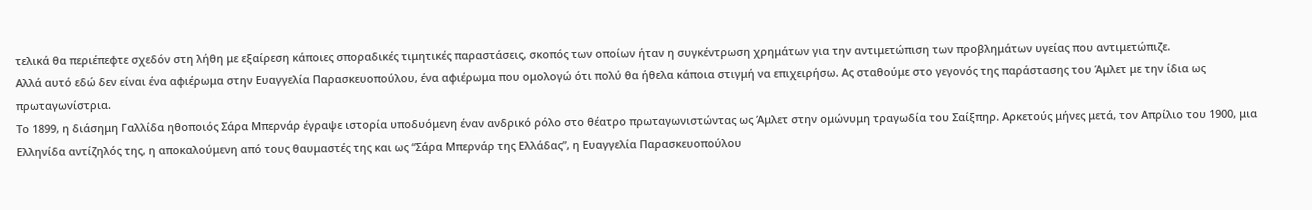τελικά θα περιέπεφτε σχεδόν στη λήθη με εξαίρεση κάποιες σποραδικές τιμητικές παραστάσεις, σκοπός των οποίων ήταν η συγκέντρωση χρημάτων για την αντιμετώπιση των προβλημάτων υγείας που αντιμετώπιζε.
Αλλά αυτό εδώ δεν είναι ένα αφιέρωμα στην Ευαγγελία Παρασκευοπούλου, ένα αφιέρωμα που ομολογώ ότι πολύ θα ήθελα κάποια στιγμή να επιχειρήσω. Ας σταθούμε στο γεγονός της παράστασης του Άμλετ με την ίδια ως πρωταγωνίστρια.
Το 1899, η διάσημη Γαλλίδα ηθοποιός Σάρα Μπερνάρ έγραψε ιστορία υποδυόμενη έναν ανδρικό ρόλο στο θέατρο πρωταγωνιστώντας ως Άμλετ στην ομώνυμη τραγωδία του Σαίξπηρ. Αρκετούς μήνες μετά, τον Απρίλιο του 1900, μια Ελληνίδα αντίζηλός της, η αποκαλούμενη από τους θαυμαστές της και ως “Σάρα Μπερνάρ της Ελλάδας”, η Ευαγγελία Παρασκευοπούλου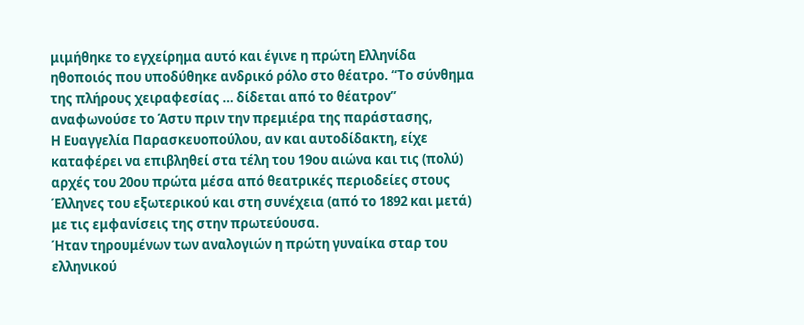μιμήθηκε το εγχείρημα αυτό και έγινε η πρώτη Ελληνίδα ηθοποιός που υποδύθηκε ανδρικό ρόλο στο θέατρο. “Το σύνθημα της πλήρους χειραφεσίας … δίδεται από το θέατρον” αναφωνούσε το Άστυ πριν την πρεμιέρα της παράστασης,
Η Ευαγγελία Παρασκευοπούλου, αν και αυτοδίδακτη, είχε καταφέρει να επιβληθεί στα τέλη του 19ου αιώνα και τις (πολύ) αρχές του 20ου πρώτα μέσα από θεατρικές περιοδείες στους Έλληνες του εξωτερικού και στη συνέχεια (από το 1892 και μετά) με τις εμφανίσεις της στην πρωτεύουσα.
Ήταν τηρουμένων των αναλογιών η πρώτη γυναίκα σταρ του ελληνικού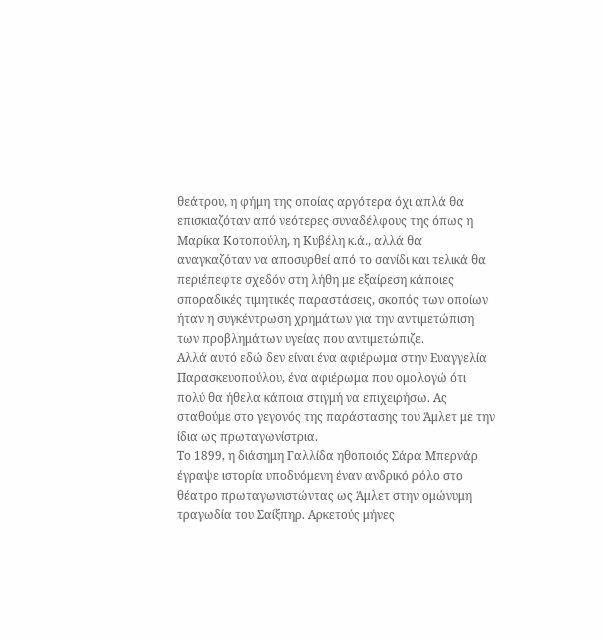θεάτρου, η φήμη της οποίας αργότερα όχι απλά θα επισκιαζόταν από νεότερες συναδέλφους της όπως η Μαρίκα Κοτοπούλη, η Κυβέλη κ.ά., αλλά θα αναγκαζόταν να αποσυρθεί από το σανίδι και τελικά θα περιέπεφτε σχεδόν στη λήθη με εξαίρεση κάποιες σποραδικές τιμητικές παραστάσεις, σκοπός των οποίων ήταν η συγκέντρωση χρημάτων για την αντιμετώπιση των προβλημάτων υγείας που αντιμετώπιζε.
Αλλά αυτό εδώ δεν είναι ένα αφιέρωμα στην Ευαγγελία Παρασκευοπούλου, ένα αφιέρωμα που ομολογώ ότι πολύ θα ήθελα κάποια στιγμή να επιχειρήσω. Ας σταθούμε στο γεγονός της παράστασης του Άμλετ με την ίδια ως πρωταγωνίστρια.
Το 1899, η διάσημη Γαλλίδα ηθοποιός Σάρα Μπερνάρ έγραψε ιστορία υποδυόμενη έναν ανδρικό ρόλο στο θέατρο πρωταγωνιστώντας ως Άμλετ στην ομώνυμη τραγωδία του Σαίξπηρ. Αρκετούς μήνες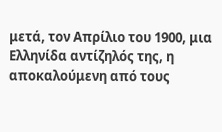μετά, τον Απρίλιο του 1900, μια Ελληνίδα αντίζηλός της, η αποκαλούμενη από τους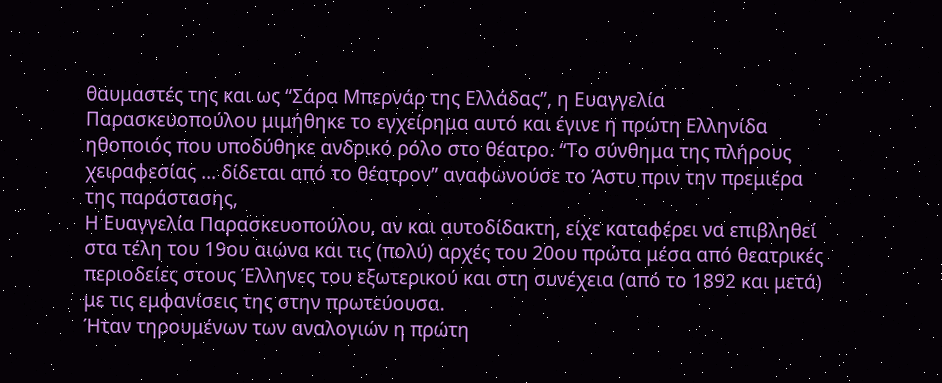θαυμαστές της και ως “Σάρα Μπερνάρ της Ελλάδας”, η Ευαγγελία Παρασκευοπούλου μιμήθηκε το εγχείρημα αυτό και έγινε η πρώτη Ελληνίδα ηθοποιός που υποδύθηκε ανδρικό ρόλο στο θέατρο. “Το σύνθημα της πλήρους χειραφεσίας … δίδεται από το θέατρον” αναφωνούσε το Άστυ πριν την πρεμιέρα της παράστασης,
Η Ευαγγελία Παρασκευοπούλου, αν και αυτοδίδακτη, είχε καταφέρει να επιβληθεί στα τέλη του 19ου αιώνα και τις (πολύ) αρχές του 20ου πρώτα μέσα από θεατρικές περιοδείες στους Έλληνες του εξωτερικού και στη συνέχεια (από το 1892 και μετά) με τις εμφανίσεις της στην πρωτεύουσα.
Ήταν τηρουμένων των αναλογιών η πρώτη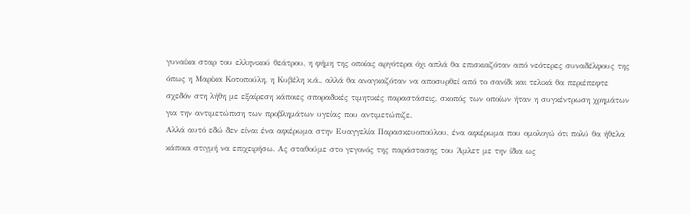γυναίκα σταρ του ελληνικού θεάτρου, η φήμη της οποίας αργότερα όχι απλά θα επισκιαζόταν από νεότερες συναδέλφους της όπως η Μαρίκα Κοτοπούλη, η Κυβέλη κ.ά., αλλά θα αναγκαζόταν να αποσυρθεί από το σανίδι και τελικά θα περιέπεφτε σχεδόν στη λήθη με εξαίρεση κάποιες σποραδικές τιμητικές παραστάσεις, σκοπός των οποίων ήταν η συγκέντρωση χρημάτων για την αντιμετώπιση των προβλημάτων υγείας που αντιμετώπιζε.
Αλλά αυτό εδώ δεν είναι ένα αφιέρωμα στην Ευαγγελία Παρασκευοπούλου, ένα αφιέρωμα που ομολογώ ότι πολύ θα ήθελα κάποια στιγμή να επιχειρήσω. Ας σταθούμε στο γεγονός της παράστασης του Άμλετ με την ίδια ως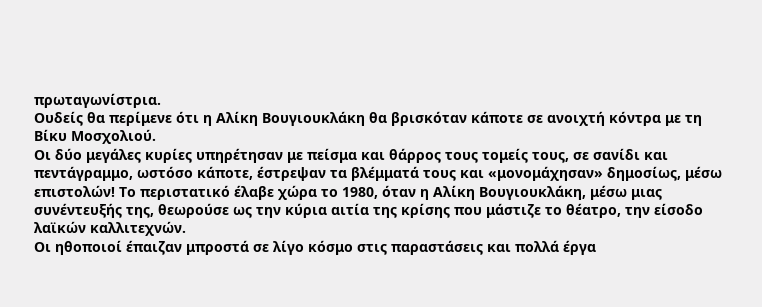πρωταγωνίστρια.
Ουδείς θα περίμενε ότι η Αλίκη Βουγιουκλάκη θα βρισκόταν κάποτε σε ανοιχτή κόντρα με τη Βίκυ Μοσχολιού.
Οι δύο μεγάλες κυρίες υπηρέτησαν με πείσμα και θάρρος τους τομείς τους, σε σανίδι και πεντάγραμμο, ωστόσο κάποτε, έστρεψαν τα βλέμματά τους και «μονομάχησαν» δημοσίως, μέσω επιστολών! Το περιστατικό έλαβε χώρα το 1980, όταν η Αλίκη Βουγιουκλάκη, μέσω μιας συνέντευξής της, θεωρούσε ως την κύρια αιτία της κρίσης που μάστιζε το θέατρο, την είσοδο λαϊκών καλλιτεχνών.
Οι ηθοποιοί έπαιζαν μπροστά σε λίγο κόσμο στις παραστάσεις και πολλά έργα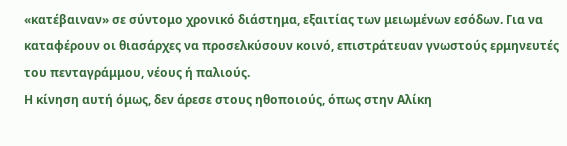«κατέβαιναν» σε σύντομο χρονικό διάστημα, εξαιτίας των μειωμένων εσόδων. Για να καταφέρουν οι θιασάρχες να προσελκύσουν κοινό, επιστράτευαν γνωστούς ερμηνευτές του πενταγράμμου, νέους ή παλιούς.
Η κίνηση αυτή όμως, δεν άρεσε στους ηθοποιούς, όπως στην Αλίκη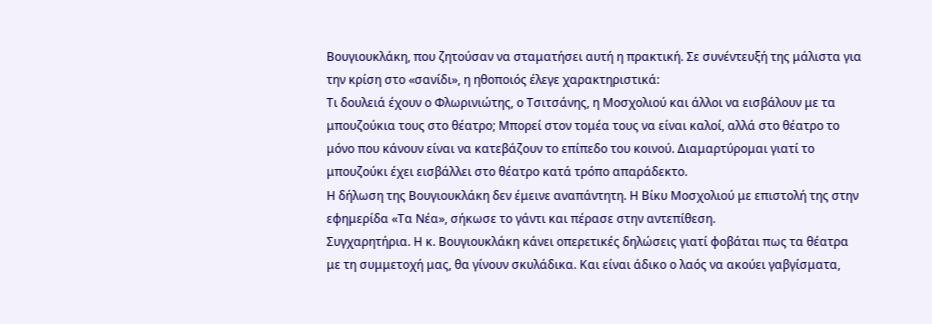Βουγιουκλάκη, που ζητούσαν να σταματήσει αυτή η πρακτική. Σε συνέντευξή της μάλιστα για την κρίση στο «σανίδι», η ηθοποιός έλεγε χαρακτηριστικά:
Τι δουλειά έχουν ο Φλωρινιώτης, ο Τσιτσάνης, η Μοσχολιού και άλλοι να εισβάλουν με τα μπουζούκια τους στο θέατρο; Μπορεί στον τομέα τους να είναι καλοί, αλλά στο θέατρο το μόνο που κάνουν είναι να κατεβάζουν το επίπεδο του κοινού. Διαμαρτύρομαι γιατί το μπουζούκι έχει εισβάλλει στο θέατρο κατά τρόπο απαράδεκτο.
Η δήλωση της Βουγιουκλάκη δεν έμεινε αναπάντητη. Η Βίκυ Μοσχολιού με επιστολή της στην εφημερίδα «Τα Νέα», σήκωσε το γάντι και πέρασε στην αντεπίθεση.
Συγχαρητήρια. Η κ. Βουγιουκλάκη κάνει οπερετικές δηλώσεις γιατί φοβάται πως τα θέατρα με τη συμμετοχή μας, θα γίνουν σκυλάδικα. Και είναι άδικο ο λαός να ακούει γαβγίσματα,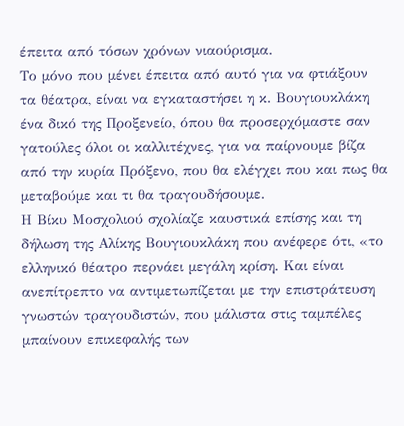έπειτα από τόσων χρόνων νιαούρισμα.
Το μόνο που μένει έπειτα από αυτό για να φτιάξουν τα θέατρα, είναι να εγκαταστήσει η κ. Βουγιουκλάκη ένα δικό της Προξενείο, όπου θα προσερχόμαστε σαν γατούλες όλοι οι καλλιτέχνες, για να παίρνουμε βίζα από την κυρία Πρόξενο, που θα ελέγχει που και πως θα μεταβούμε και τι θα τραγουδήσουμε.
Η Βίκυ Μοσχολιού σχολίαζε καυστικά επίσης και τη δήλωση της Αλίκης Βουγιουκλάκη που ανέφερε ότι, «το ελληνικό θέατρο περνάει μεγάλη κρίση. Και είναι ανεπίτρεπτο να αντιμετωπίζεται με την επιστράτευση γνωστών τραγουδιστών, που μάλιστα στις ταμπέλες μπαίνουν επικεφαλής των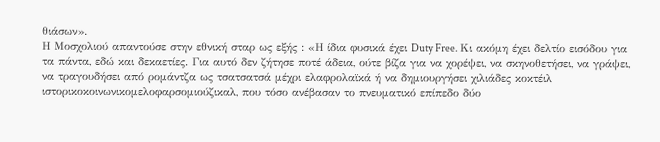θιάσων».
Η Μοσχολιού απαντούσε στην εθνική σταρ ως εξής : «Η ίδια φυσικά έχει Duty Free. Κι ακόμη έχει δελτίο εισόδου για τα πάντα, εδώ και δεκαετίες. Για αυτό δεν ζήτησε ποτέ άδεια, ούτε βίζα για να χορέψει, να σκηνοθετήσει, να γράψει, να τραγουδήσει από ρομάντζα ως τσατσατσά μέχρι ελαφρολαϊκά ή να δημιουργήσει χιλιάδες κοκτέιλ ιστορικοκοινωνικομελοφαρσομιούζικαλ, που τόσο ανέβασαν το πνευματικό επίπεδο δύο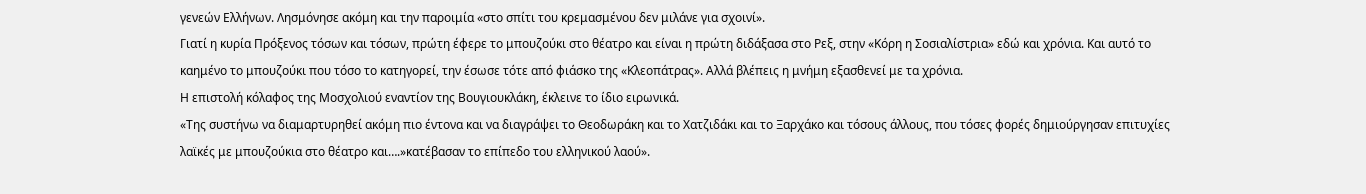γενεών Ελλήνων. Λησμόνησε ακόμη και την παροιμία «στο σπίτι του κρεμασμένου δεν μιλάνε για σχοινί».
Γιατί η κυρία Πρόξενος τόσων και τόσων, πρώτη έφερε το μπουζούκι στο θέατρο και είναι η πρώτη διδάξασα στο Ρεξ, στην «Κόρη η Σοσιαλίστρια» εδώ και χρόνια. Και αυτό το καημένο το μπουζούκι που τόσο το κατηγορεί, την έσωσε τότε από φιάσκο της «Κλεοπάτρας». Αλλά βλέπεις η μνήμη εξασθενεί με τα χρόνια.
Η επιστολή κόλαφος της Μοσχολιού εναντίον της Βουγιουκλάκη, έκλεινε το ίδιο ειρωνικά.
«Της συστήνω να διαμαρτυρηθεί ακόμη πιο έντονα και να διαγράψει το Θεοδωράκη και το Χατζιδάκι και το Ξαρχάκο και τόσους άλλους, που τόσες φορές δημιούργησαν επιτυχίες λαϊκές με μπουζούκια στο θέατρο και….»κατέβασαν το επίπεδο του ελληνικού λαού».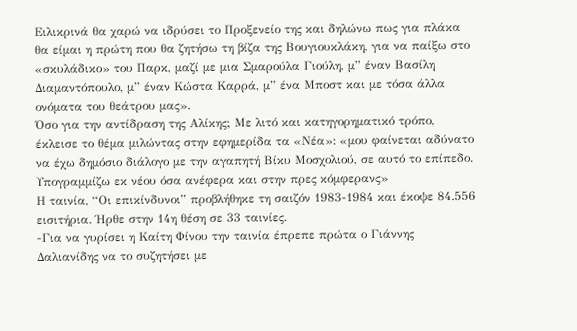Ειλικρινά θα χαρώ να ιδρύσει το Προξενείο της και δηλώνω πως για πλάκα θα είμαι η πρώτη που θα ζητήσω τη βίζα της Βουγιουκλάκη, για να παίξω στο «σκυλάδικο» του Παρκ, μαζί με μια Σμαρούλα Γιούλη, μ” έναν Βασίλη Διαμαντόπουλο, μ” έναν Κώστα Καρρά, μ” ένα Μποστ και με τόσα άλλα ονόματα του θεάτρου μας».
Όσο για την αντίδραση της Αλίκης; Με λιτό και κατηγορηματικό τρόπο, έκλεισε το θέμα μιλώντας στην εφημερίδα τα «Νέα»: «μου φαίνεται αδύνατο να έχω δημόσιο διάλογο με την αγαπητή Βίκυ Μοσχολιού, σε αυτό το επίπεδο. Υπογραμμίζω εκ νέου όσα ανέφερα και στην πρες κόμφερανς»
Η ταινία, “Οι επικίνδυνοι” προβλήθηκε τη σαιζόν 1983-1984 και έκοψε 84.556 εισιτήρια. Ήρθε στην 14η θέση σε 33 ταινίες.
-Για να γυρίσει η Καίτη Φίνου την ταινία έπρεπε πρώτα ο Γιάννης Δαλιανίδης να το συζητήσει με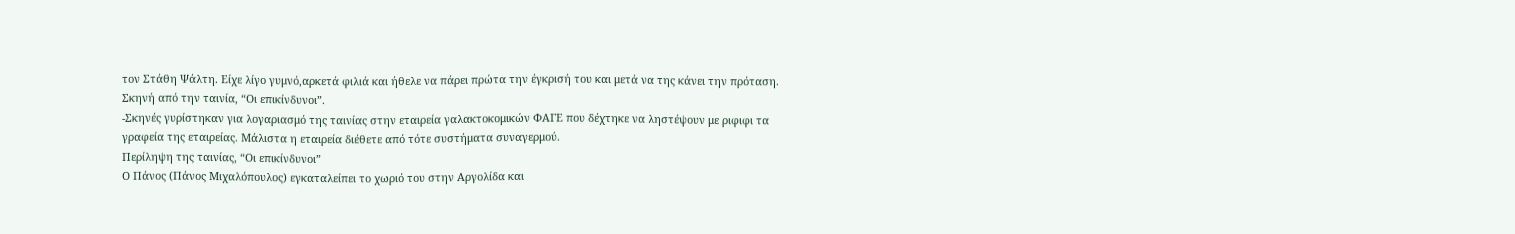τον Στάθη Ψάλτη. Είχε λίγο γυμνό,αρκετά φιλιά και ήθελε να πάρει πρώτα την έγκρισή του και μετά να της κάνει την πρόταση.
Σκηνή από την ταινία, “Οι επικίνδυνοι”.
-Σκηνές γυρίστηκαν για λογαριασμό της ταινίας στην εταιρεία γαλακτοκομικών ΦΑΓΕ που δέχτηκε να ληστέψουν με ριφιφι τα γραφεία της εταιρείας. Μάλιστα η εταιρεία διέθετε από τότε συστήματα συναγερμού.
Περίληψη της ταινίας, “Οι επικίνδυνοι”
Ο Πάνος (Πάνος Μιχαλόπουλος) εγκαταλείπει το χωριό του στην Αργολίδα και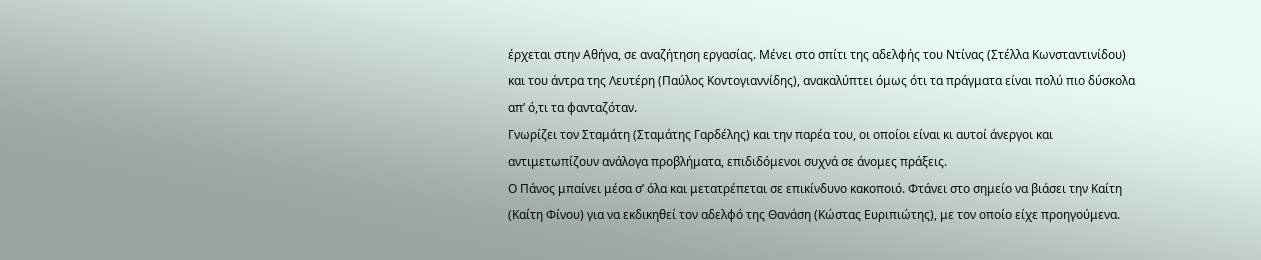έρχεται στην Αθήνα, σε αναζήτηση εργασίας. Μένει στο σπίτι της αδελφής του Ντίνας (Στέλλα Κωνσταντινίδου) και του άντρα της Λευτέρη (Παύλος Κοντογιαννίδης), ανακαλύπτει όμως ότι τα πράγματα είναι πολύ πιο δύσκολα απ’ ό,τι τα φανταζόταν.
Γνωρίζει τον Σταμάτη (Σταμάτης Γαρδέλης) και την παρέα του, οι οποίοι είναι κι αυτοί άνεργοι και αντιμετωπίζουν ανάλογα προβλήματα, επιδιδόμενοι συχνά σε άνομες πράξεις.
Ο Πάνος μπαίνει μέσα σ’ όλα και μετατρέπεται σε επικίνδυνο κακοποιό. Φτάνει στο σημείο να βιάσει την Καίτη (Καίτη Φίνου) για να εκδικηθεί τον αδελφό της Θανάση (Κώστας Ευριπιώτης), με τον οποίο είχε προηγούμενα.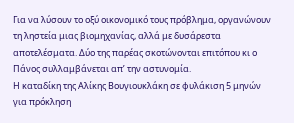Για να λύσουν το οξύ οικονομικό τους πρόβλημα, οργανώνουν τη ληστεία μιας βιομηχανίας, αλλά με δυσάρεστα αποτελέσματα. Δύο της παρέας σκοτώνονται επιτόπου κι ο Πάνος συλλαμβάνεται απ’ την αστυνομία.
Η καταδίκη της Αλίκης Βουγιουκλάκη σε φυλάκιση 5 μηνών για πρόκληση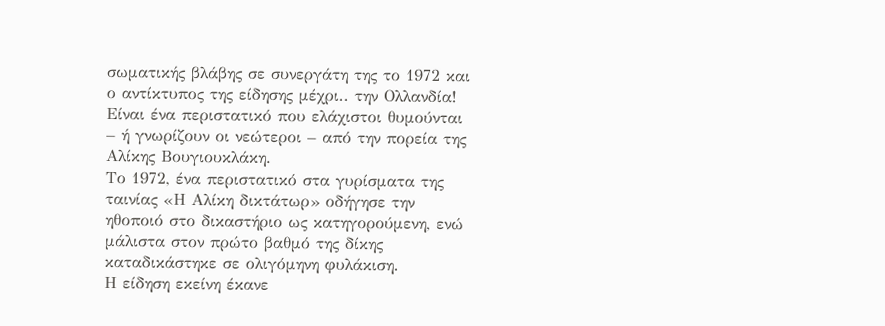σωματικής βλάβης σε συνεργάτη της το 1972 και ο αντίκτυπος της είδησης μέχρι.. την Ολλανδία!
Είναι ένα περιστατικό που ελάχιστοι θυμούνται – ή γνωρίζουν οι νεώτεροι – από την πορεία της Αλίκης Βουγιουκλάκη.
Το 1972, ένα περιστατικό στα γυρίσματα της ταινίας «Η Αλίκη δικτάτωρ» οδήγησε την ηθοποιό στο δικαστήριο ως κατηγορούμενη, ενώ μάλιστα στον πρώτο βαθμό της δίκης καταδικάστηκε σε ολιγόμηνη φυλάκιση.
Η είδηση εκείνη έκανε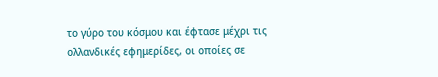το γύρο του κόσμου και έφτασε μέχρι τις ολλανδικές εφημερίδες, οι οποίες σε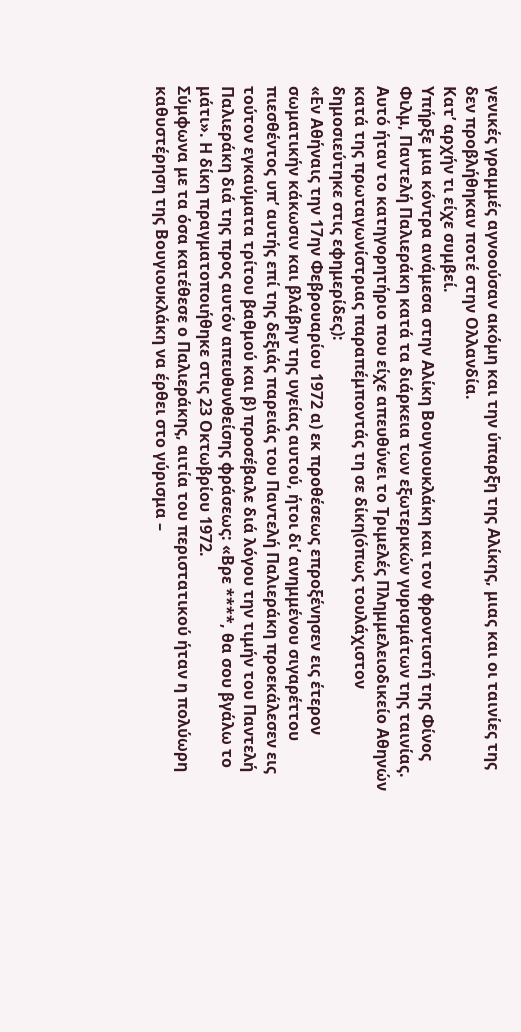γενικές γραμμές αγνοούσαν ακόμη και την ύπαρξη της Αλίκης, μιας και οι ταινίες της δεν προβλήθηκαν ποτέ στην Ολλανδία.
Κατ’ αρχήν τι είχε συμβεί.
Υπήρξε μια κόντρα ανάμεσα στην Αλίκη Βουγιουκλάκη και τον φροντιστή της Φίνος Φιλμ, Παντελή Παλιεράκη κατά τα διάρκεια των εξωτερικών γυρισμάτων της ταινίας.
Αυτό ήταν το κατηγορητήριο που είχε απευθύνει το Τριμελές Πλημμελειοδικείο Αθηνών κατά της πρωταγωνίστριας παραπέμποντάς τη σε δίκη(όπως τουλάχιστον δημοσιεύτηκε στις εφημερίδες):
«Εν Αθήναις την 17ην Φεβρουαρίου 1972 α) εκ προθέσεως επροξένησεν εις έτερον σωματικήν κάκωσιν και βλάβην της υγείας αυτού, ήτοι δι’ ανημμένου σιγαρέττου πιεσθέντος υπ’ αυτής επί της δεξιάς παρειάς του Παντελή Παλιεράκη προεκάλεσεν εις τούτον εγκαύματα τρίτου βαθμού και β) προσέβαλε διά λόγου την τιμήν του Παντελή Παλιεράκη διά της προς αυτόν απευθυνθείσης φράσεως: «Βρε ****, θα σου βγάλω το μάτι». Η δίκη πραγματοποιήθηκε στις 23 Οκτωβρίου 1972.
Σύμφωνα με τα όσα κατέθεσε ο Παλιεράκης, αιτία του περιστατικού ήταν η πολύωρη καθυστέρηση της Βουγιουκλάκη να έρθει στο γύρισμα –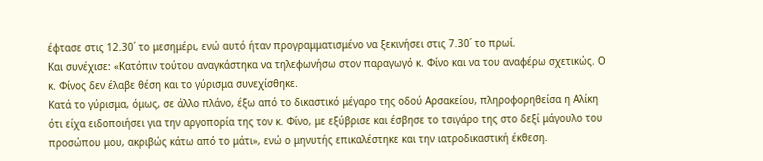έφτασε στις 12.30΄ το μεσημέρι, ενώ αυτό ήταν προγραμματισμένο να ξεκινήσει στις 7.30΄ το πρωί.
Και συνέχισε: «Κατόπιν τούτου αναγκάστηκα να τηλεφωνήσω στον παραγωγό κ. Φίνο και να του αναφέρω σχετικώς. Ο κ. Φίνος δεν έλαβε θέση και το γύρισμα συνεχίσθηκε.
Κατά το γύρισμα, όμως, σε άλλο πλάνο, έξω από το δικαστικό μέγαρο της οδού Αρσακείου, πληροφορηθείσα η Αλίκη ότι είχα ειδοποιήσει για την αργοπορία της τον κ. Φίνο, με εξύβρισε και έσβησε το τσιγάρο της στο δεξί μάγουλο του προσώπου μου, ακριβώς κάτω από το μάτι», ενώ ο μηνυτής επικαλέστηκε και την ιατροδικαστική έκθεση.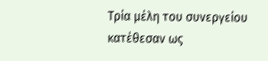Τρία μέλη του συνεργείου κατέθεσαν ως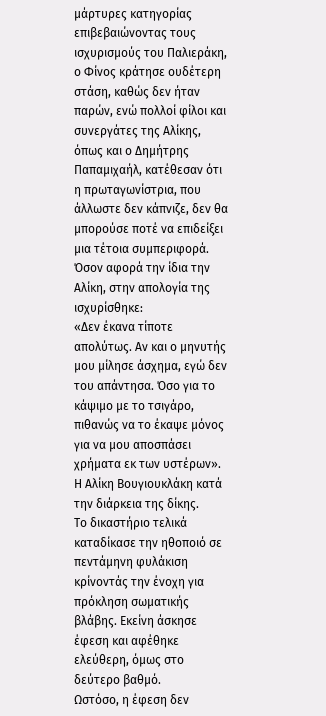μάρτυρες κατηγορίας επιβεβαιώνοντας τους ισχυρισμούς του Παλιεράκη, ο Φίνος κράτησε ουδέτερη στάση, καθώς δεν ήταν παρών, ενώ πολλοί φίλοι και συνεργάτες της Αλίκης, όπως και ο Δημήτρης Παπαμιχαήλ, κατέθεσαν ότι η πρωταγωνίστρια, που άλλωστε δεν κάπνιζε, δεν θα μπορούσε ποτέ να επιδείξει μια τέτοια συμπεριφορά.
Όσον αφορά την ίδια την Αλίκη, στην απολογία της ισχυρίσθηκε:
«Δεν έκανα τίποτε απολύτως. Αν και ο μηνυτής μου μίλησε άσχημα, εγώ δεν του απάντησα. Όσο για το κάψιμο με το τσιγάρο, πιθανώς να το έκαψε μόνος για να μου αποσπάσει χρήματα εκ των υστέρων».
Η Αλίκη Βουγιουκλάκη κατά την διάρκεια της δίκης.
Το δικαστήριο τελικά καταδίκασε την ηθοποιό σε πεντάμηνη φυλάκιση κρίνοντάς την ένοχη για πρόκληση σωματικής βλάβης. Εκείνη άσκησε έφεση και αφέθηκε ελεύθερη, όμως στο δεύτερο βαθμό.
Ωστόσο, η έφεση δεν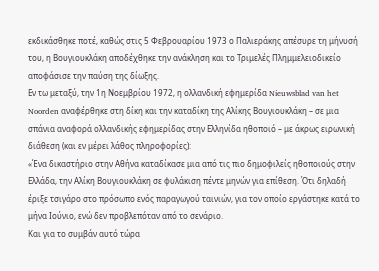εκδικάσθηκε ποτέ, καθώς στις 5 Φεβρουαρίου 1973 ο Παλιεράκης απέσυρε τη μήνυσή του, η Βουγιουκλάκη αποδέχθηκε την ανάκληση και το Τριμελές Πλημμελειοδικείο αποφάσισε την παύση της δίωξης.
Εν τω μεταξύ, την 1η Νοεμβρίου 1972, η ολλανδική εφημερίδα Nieuwsblad van het Noorden αναφέρθηκε στη δίκη και την καταδίκη της Αλίκης Βουγιουκλάκη – σε μια σπάνια αναφορά ολλανδικής εφημερίδας στην Ελληνίδα ηθοποιό – με άκρως ειρωνική διάθεση (και εν μέρει λάθος πληροφορίες):
«Ένα δικαστήριο στην Αθήνα καταδίκασε μια από τις πιο δημοφιλείς ηθοποιούς στην Ελλάδα, την Αλίκη Βουγιουκλάκη σε φυλάκιση πέντε μηνών για επίθεση. Ότι δηλαδή έριξε τσιγάρο στο πρόσωπο ενός παραγωγού ταινιών, για τον οποίο εργάστηκε κατά το μήνα Ιούνιο, ενώ δεν προβλεπόταν από το σενάριο.
Και για το συμβάν αυτό τώρα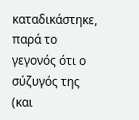καταδικάστηκε, παρά το γεγονός ότι ο σύζυγός της (και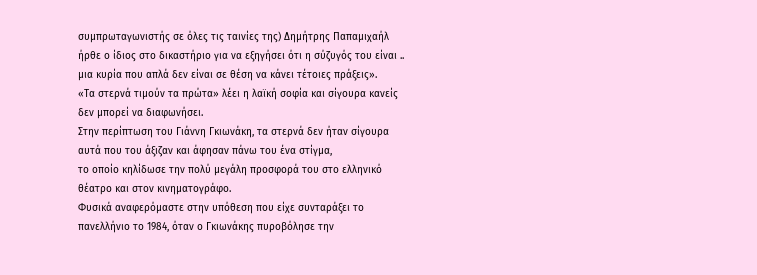συμπρωταγωνιστής σε όλες τις ταινίες της) Δημήτρης Παπαμιχαήλ ήρθε ο ίδιος στο δικαστήριο για να εξηγήσει ότι η σύζυγός του είναι .. μια κυρία που απλά δεν είναι σε θέση να κάνει τέτοιες πράξεις».
«Τα στερνά τιμούν τα πρώτα» λέει η λαϊκή σοφία και σίγουρα κανείς δεν μπορεί να διαφωνήσει.
Στην περίπτωση του Γιάννη Γκιωνάκη, τα στερνά δεν ήταν σίγουρα αυτά που του άξιζαν και άφησαν πάνω του ένα στίγμα,
το οποίο κηλίδωσε την πολύ μεγάλη προσφορά του στο ελληνικό θέατρο και στον κινηματογράφο.
Φυσικά αναφερόμαστε στην υπόθεση που είχε συνταράξει το πανελλήνιο το 1984, όταν ο Γκιωνάκης πυροβόλησε την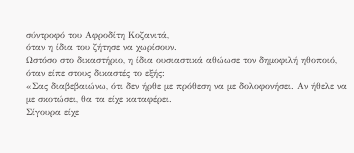σύντροφό του Αφροδίτη Κοζανιτά,
όταν η ίδια του ζήτησε να χωρίσουν.
Ωστόσο στο δικαστήριο, η ίδια ουσιαστικά αθώωσε τον δημοφιλή ηθοποιό, όταν είπε στους δικαστές το εξής:
«Σας διαβεβαιώνω, ότι δεν ήρθε με πρόθεση να με δολοφονήσει. Αν ήθελε να με σκοτώσει, θα τα είχε καταφέρει.
Σίγουρα είχε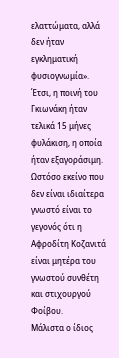ελαττώματα, αλλά δεν ήταν εγκληματική φυσιογνωμία».
Έτσι, η ποινή του Γκιωνάκη ήταν τελικά 15 μήνες φυλάκιση, η οποία ήταν εξαγοράσιμη.
Ωστόσο εκείνο που δεν είναι ιδιαίτερα γνωστό είναι το γεγονός ότι η Αφροδίτη Κοζανιτά είναι μητέρα του γνωστού συνθέτη και στιχουργού Φοίβου.
Μάλιστα ο ίδιος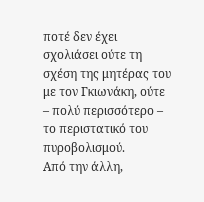ποτέ δεν έχει σχολιάσει ούτε τη σχέση της μητέρας του με τον Γκιωνάκη, ούτε – πολύ περισσότερο – το περιστατικό του πυροβολισμού.
Από την άλλη,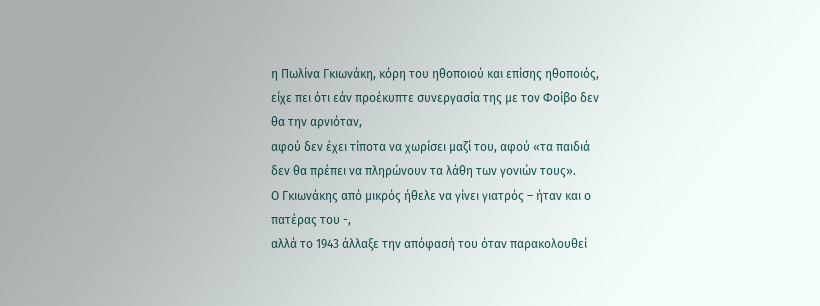η Πωλίνα Γκιωνάκη, κόρη του ηθοποιού και επίσης ηθοποιός, είχε πει ότι εάν προέκυπτε συνεργασία της με τον Φοίβο δεν θα την αρνιόταν,
αφού δεν έχει τίποτα να χωρίσει μαζί του, αφού «τα παιδιά δεν θα πρέπει να πληρώνουν τα λάθη των γονιών τους».
Ο Γκιωνάκης από μικρός ήθελε να γίνει γιατρός – ήταν και ο πατέρας του -,
αλλά το 1943 άλλαξε την απόφασή του όταν παρακολουθεί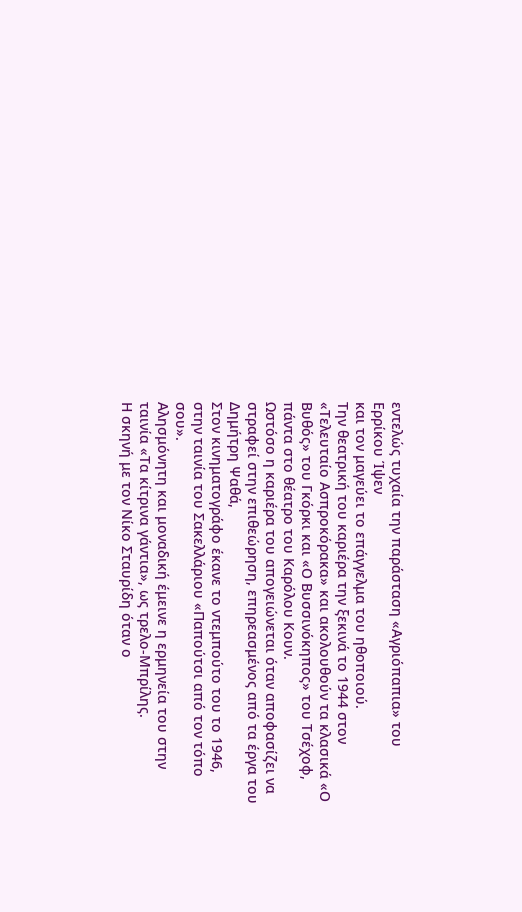εντελώς τυχαία την παράσταση «Αγριόπαπια» του Ερρίκου Ίψεν
και τον μαγεύει το επάγγελμα του ηθοποιού.
Την θεατρική του καριέρα την ξεκινά το 1944 στον «Τελευταίο Ασπροκόρακα» και ακολουθούν τα κλασικά «Ο Βυθός» του Γκόρκι και «Ο Βυσσινόκηπος» του Τσέχοφ, πάντα στο θέατρο του Καρόλου Κουν.
Ωστόσο η καριέρα του απογειώνεται όταν αποφασίζει να στραφεί στην επιθεώρηση, επηρεασμένος από τα έργα του Δημήτρη Ψαθά,
Στον κινηματογράφο έκανε το ντεμπούτο του το 1946, στην ταινία του Σακελλάριου «Παπούτσι από τον τόπο σου».
Αλησμόνητη και μοναδική έμεινε η ερμηνεία του στην ταινία «Τα κίτρινα γάντια», ως τρελο-Μπρίλης.
Η σκηνή με τον Νίκο Σταυρίδη όταν ο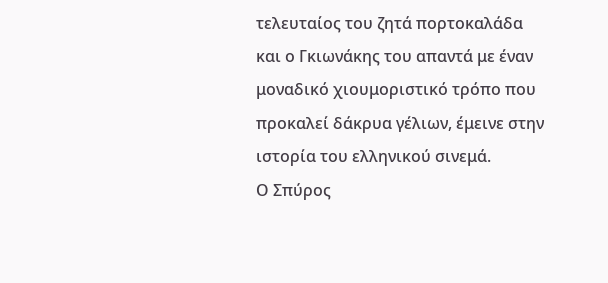τελευταίος του ζητά πορτοκαλάδα και ο Γκιωνάκης του απαντά με έναν μοναδικό χιουμοριστικό τρόπο που προκαλεί δάκρυα γέλιων, έμεινε στην ιστορία του ελληνικού σινεμά.
Ο Σπύρος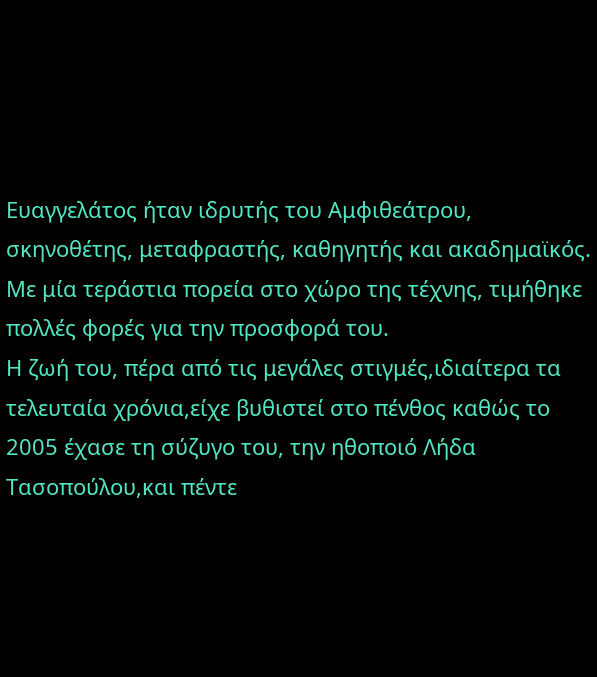Ευαγγελάτος ήταν ιδρυτής του Αμφιθεάτρου, σκηνοθέτης, μεταφραστής, καθηγητής και ακαδημαϊκός.
Με μία τεράστια πορεία στο χώρο της τέχνης, τιμήθηκε πολλές φορές για την προσφορά του.
Η ζωή του, πέρα από τις μεγάλες στιγμές,ιδιαίτερα τα τελευταία χρόνια,είχε βυθιστεί στο πένθος καθώς το 2005 έχασε τη σύζυγο του, την ηθοποιό Λήδα Τασοπούλου,και πέντε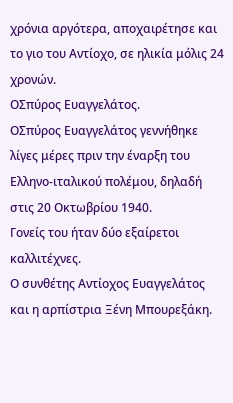χρόνια αργότερα, αποχαιρέτησε και το γιο του Αντίοχο, σε ηλικία μόλις 24 χρονών.
ΟΣπύρος Ευαγγελάτος.
ΟΣπύρος Ευαγγελάτος γεννήθηκε λίγες μέρες πριν την έναρξη του Ελληνο-ιταλικού πολέμου, δηλαδή στις 20 Οκτωβρίου 1940.
Γονείς του ήταν δύο εξαίρετοι καλλιτέχνες.
Ο συνθέτης Αντίοχος Ευαγγελάτος και η αρπίστρια Ξένη Mπουρεξάκη.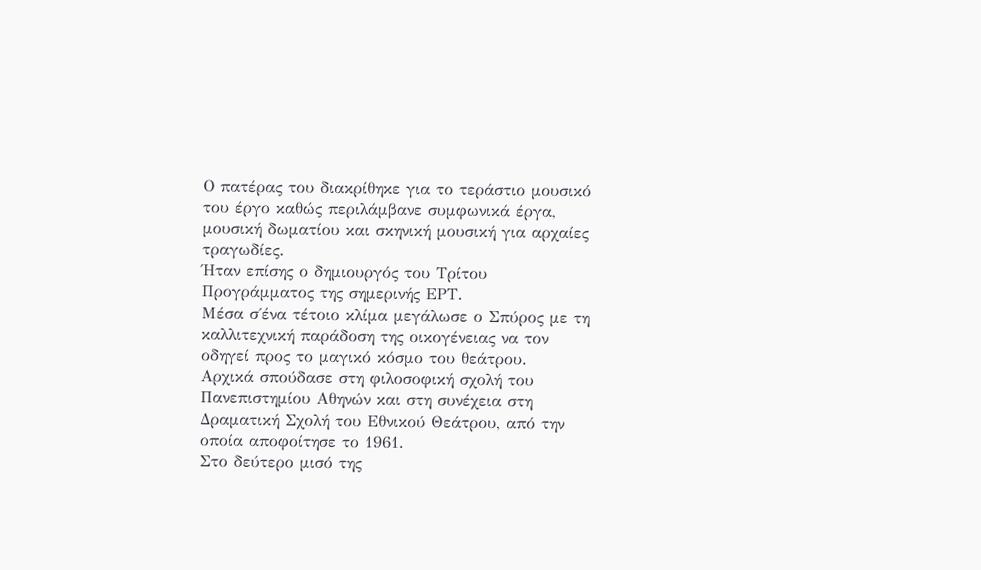Ο πατέρας του διακρίθηκε για το τεράστιο μουσικό του έργο καθώς περιλάμβανε συμφωνικά έργα, μουσική δωματίου και σκηνική μουσική για αρχαίες τραγωδίες.
Ήταν επίσης ο δημιουργός του Τρίτου Προγράμματος της σημερινής ΕΡΤ.
Μέσα σ΄ένα τέτοιο κλίμα μεγάλωσε ο Σπύρος με τη καλλιτεχνική παράδοση της οικογένειας να τον οδηγεί προς το μαγικό κόσμο του θεάτρου.
Αρχικά σπούδασε στη φιλοσοφική σχολή του Πανεπιστημίου Αθηνών και στη συνέχεια στη Δραματική Σχολή του Εθνικού Θεάτρου, από την οποία αποφοίτησε το 1961.
Στο δεύτερο μισό της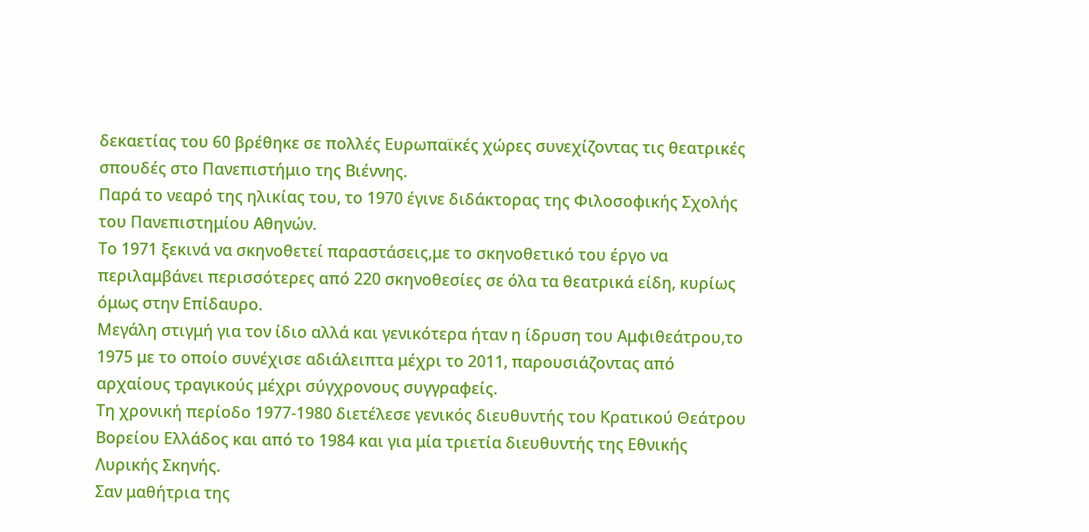δεκαετίας του 60 βρέθηκε σε πολλές Ευρωπαϊκές χώρες συνεχίζοντας τις θεατρικές σπουδές στο Πανεπιστήμιο της Βιέννης.
Παρά το νεαρό της ηλικίας του, το 1970 έγινε διδάκτορας της Φιλοσοφικής Σχολής του Πανεπιστημίου Αθηνών.
Το 1971 ξεκινά να σκηνοθετεί παραστάσεις,με το σκηνοθετικό του έργο να περιλαμβάνει περισσότερες από 220 σκηνοθεσίες σε όλα τα θεατρικά είδη, κυρίως όμως στην Επίδαυρο.
Μεγάλη στιγμή για τον ίδιο αλλά και γενικότερα ήταν η ίδρυση του Αμφιθεάτρου,το 1975 με το οποίο συνέχισε αδιάλειπτα μέχρι το 2011, παρουσιάζοντας από αρχαίους τραγικούς μέχρι σύγχρονους συγγραφείς.
Τη χρονική περίοδο 1977-1980 διετέλεσε γενικός διευθυντής του Κρατικού Θεάτρου Βορείου Ελλάδος και από το 1984 και για μία τριετία διευθυντής της Εθνικής Λυρικής Σκηνής.
Σαν μαθήτρια της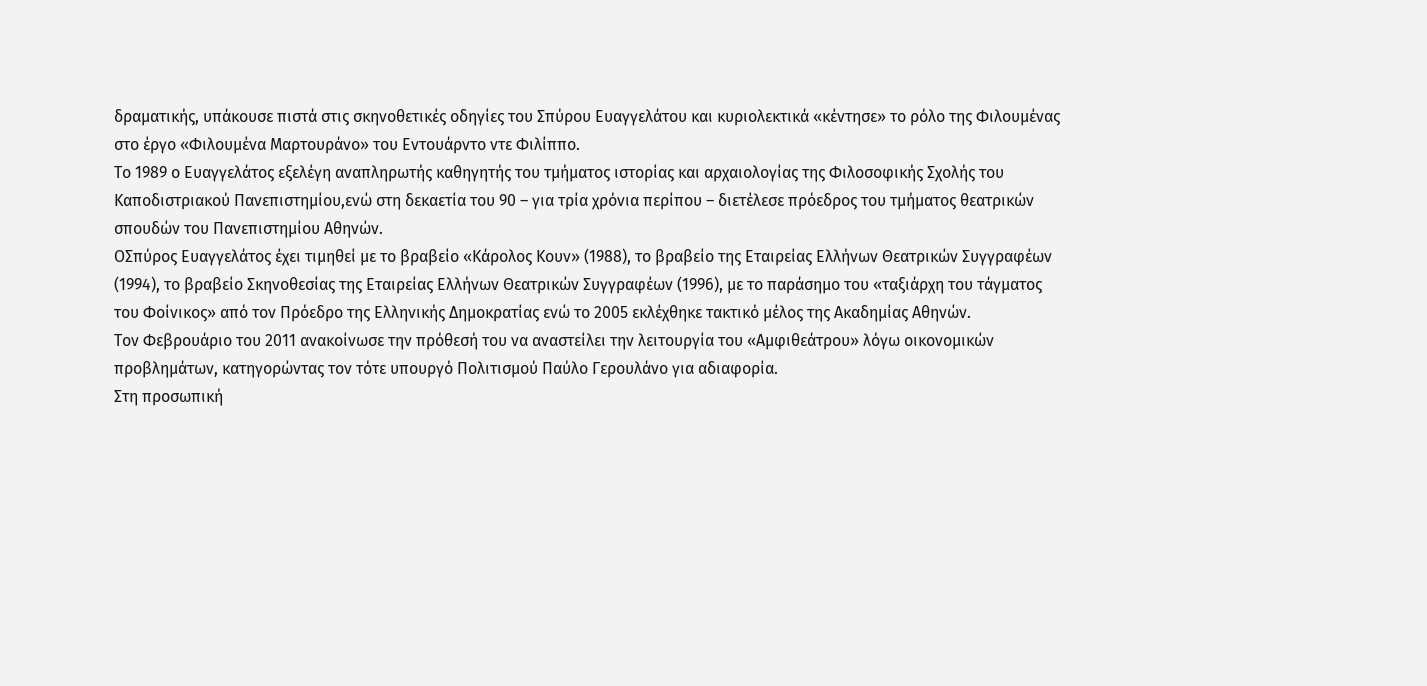δραματικής, υπάκουσε πιστά στις σκηνοθετικές οδηγίες του Σπύρου Ευαγγελάτου και κυριολεκτικά «κέντησε» το ρόλο της Φιλουμένας στο έργο «Φιλουμένα Μαρτουράνο» του Εντουάρντο ντε Φιλίππο.
Το 1989 ο Ευαγγελάτος εξελέγη αναπληρωτής καθηγητής του τμήματος ιστορίας και αρχαιολογίας της Φιλοσοφικής Σχολής του Καποδιστριακού Πανεπιστημίου,ενώ στη δεκαετία του 90 – για τρία χρόνια περίπου – διετέλεσε πρόεδρος του τμήματος θεατρικών σπουδών του Πανεπιστημίου Αθηνών.
ΟΣπύρος Ευαγγελάτος έχει τιμηθεί με το βραβείο «Κάρολος Κουν» (1988), το βραβείο της Εταιρείας Ελλήνων Θεατρικών Συγγραφέων (1994), το βραβείο Σκηνοθεσίας της Εταιρείας Ελλήνων Θεατρικών Συγγραφέων (1996), με το παράσημο του «ταξιάρχη του τάγματος του Φοίνικος» από τον Πρόεδρο της Ελληνικής Δημοκρατίας ενώ το 2005 εκλέχθηκε τακτικό μέλος της Ακαδημίας Αθηνών.
Τον Φεβρουάριο του 2011 ανακοίνωσε την πρόθεσή του να αναστείλει την λειτουργία του «Αμφιθεάτρου» λόγω οικονομικών προβλημάτων, κατηγορώντας τον τότε υπουργό Πολιτισμού Παύλο Γερουλάνο για αδιαφορία.
Στη προσωπική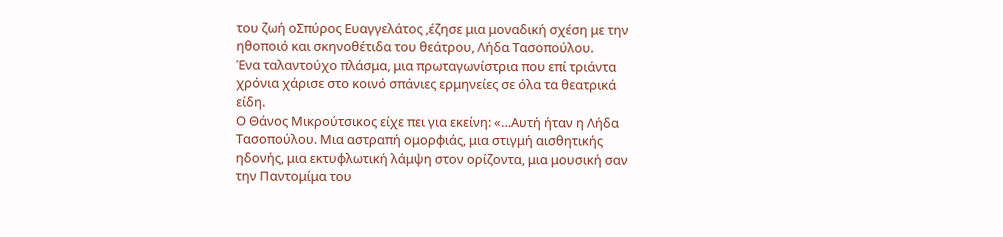του ζωή οΣπύρος Ευαγγελάτος ,έζησε μια μοναδική σχέση με την ηθοποιό και σκηνοθέτιδα του θεάτρου, Λήδα Τασοπούλου.
Ένα ταλαντούχο πλάσμα, μια πρωταγωνίστρια που επί τριάντα χρόνια χάρισε στο κοινό σπάνιες ερμηνείες σε όλα τα θεατρικά είδη.
Ο Θάνος Μικρούτσικος είχε πει για εκείνη: «…Αυτή ήταν η Λήδα Τασοπούλου. Μια αστραπή ομορφιάς, μια στιγμή αισθητικής ηδονής, μια εκτυφλωτική λάμψη στον ορίζοντα, μια μουσική σαν την Παντομίμα του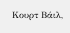Κουρτ Βάιλ,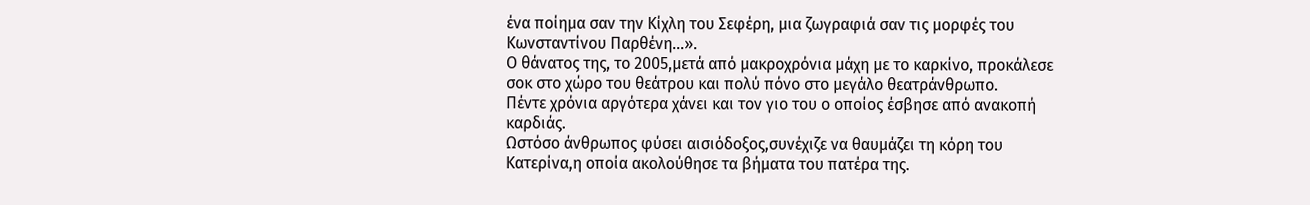ένα ποίημα σαν την Κίχλη του Σεφέρη, μια ζωγραφιά σαν τις μορφές του Κωνσταντίνου Παρθένη…».
Ο θάνατος της, το 2005,μετά από μακροχρόνια μάχη με το καρκίνο, προκάλεσε σοκ στο χώρο του θεάτρου και πολύ πόνο στο μεγάλο θεατράνθρωπο.
Πέντε χρόνια αργότερα χάνει και τον γιο του ο οποίος έσβησε από ανακοπή καρδιάς.
Ωστόσο άνθρωπος φύσει αισιόδοξος,συνέχιζε να θαυμάζει τη κόρη του Κατερίνα,η οποία ακολούθησε τα βήματα του πατέρα της.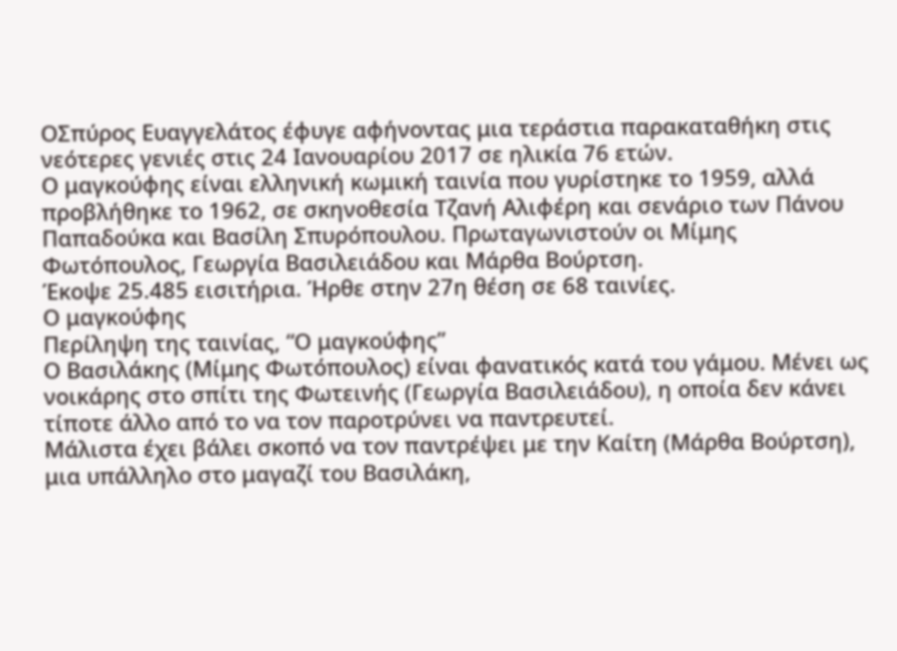ΟΣπύρος Ευαγγελάτος έφυγε αφήνοντας μια τεράστια παρακαταθήκη στις νεότερες γενιές στις 24 Ιανουαρίου 2017 σε ηλικία 76 ετών.
Ο μαγκούφης είναι ελληνική κωμική ταινία που γυρίστηκε το 1959, αλλά προβλήθηκε το 1962, σε σκηνοθεσία Τζανή Αλιφέρη και σενάριο των Πάνου Παπαδούκα και Βασίλη Σπυρόπουλου. Πρωταγωνιστούν οι Μίμης Φωτόπουλος, Γεωργία Βασιλειάδου και Μάρθα Βούρτση.
Έκοψε 25.485 εισιτήρια. Ήρθε στην 27η θέση σε 68 ταινίες.
Ο μαγκούφης
Περίληψη της ταινίας, “Ο μαγκούφης”
Ο Βασιλάκης (Μίμης Φωτόπουλος) είναι φανατικός κατά του γάμου. Μένει ως νοικάρης στο σπίτι της Φωτεινής (Γεωργία Βασιλειάδου), η οποία δεν κάνει τίποτε άλλο από το να τον παροτρύνει να παντρευτεί.
Μάλιστα έχει βάλει σκοπό να τον παντρέψει με την Καίτη (Μάρθα Βούρτση), μια υπάλληλο στο μαγαζί του Βασιλάκη,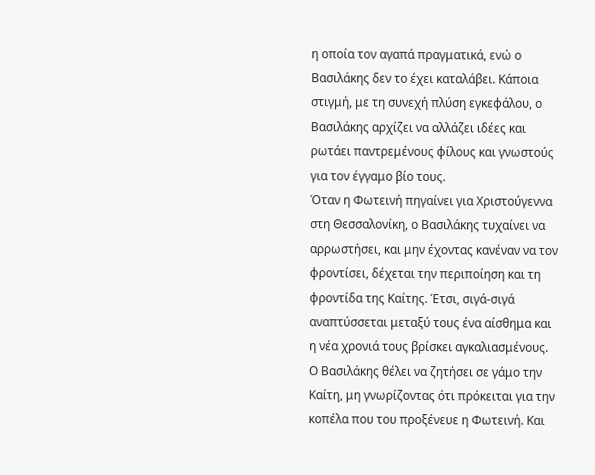η οποία τον αγαπά πραγματικά, ενώ ο Βασιλάκης δεν το έχει καταλάβει. Κάποια στιγμή, με τη συνεχή πλύση εγκεφάλου, ο Βασιλάκης αρχίζει να αλλάζει ιδέες και ρωτάει παντρεμένους φίλους και γνωστούς για τον έγγαμο βίο τους.
Όταν η Φωτεινή πηγαίνει για Χριστούγεννα στη Θεσσαλονίκη, ο Βασιλάκης τυχαίνει να αρρωστήσει, και μην έχοντας κανέναν να τον φροντίσει, δέχεται την περιποίηση και τη φροντίδα της Καίτης. Έτσι, σιγά-σιγά αναπτύσσεται μεταξύ τους ένα αίσθημα και η νέα χρονιά τους βρίσκει αγκαλιασμένους.
Ο Βασιλάκης θέλει να ζητήσει σε γάμο την Καίτη, μη γνωρίζοντας ότι πρόκειται για την κοπέλα που του προξένευε η Φωτεινή. Και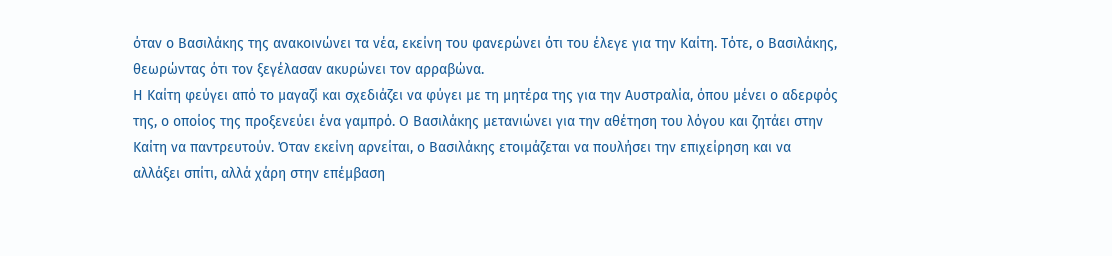όταν ο Βασιλάκης της ανακοινώνει τα νέα, εκείνη του φανερώνει ότι του έλεγε για την Καίτη. Τότε, ο Βασιλάκης, θεωρώντας ότι τον ξεγέλασαν ακυρώνει τον αρραβώνα.
Η Καίτη φεύγει από το μαγαζί και σχεδιάζει να φύγει με τη μητέρα της για την Αυστραλία, όπου μένει ο αδερφός της, ο οποίος της προξενεύει ένα γαμπρό. Ο Βασιλάκης μετανιώνει για την αθέτηση του λόγου και ζητάει στην Καίτη να παντρευτούν. Όταν εκείνη αρνείται, ο Βασιλάκης ετοιμάζεται να πουλήσει την επιχείρηση και να αλλάξει σπίτι, αλλά χάρη στην επέμβαση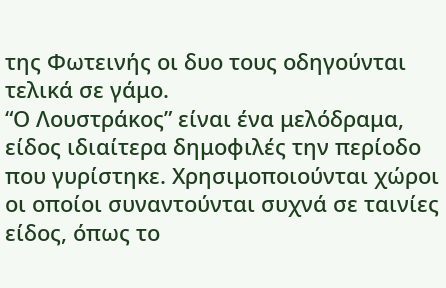της Φωτεινής οι δυο τους οδηγούνται τελικά σε γάμο.
“Ο Λουστράκος” είναι ένα μελόδραμα, είδος ιδιαίτερα δημοφιλές την περίοδο που γυρίστηκε. Χρησιμοποιούνται χώροι οι οποίοι συναντούνται συχνά σε ταινίες είδος, όπως το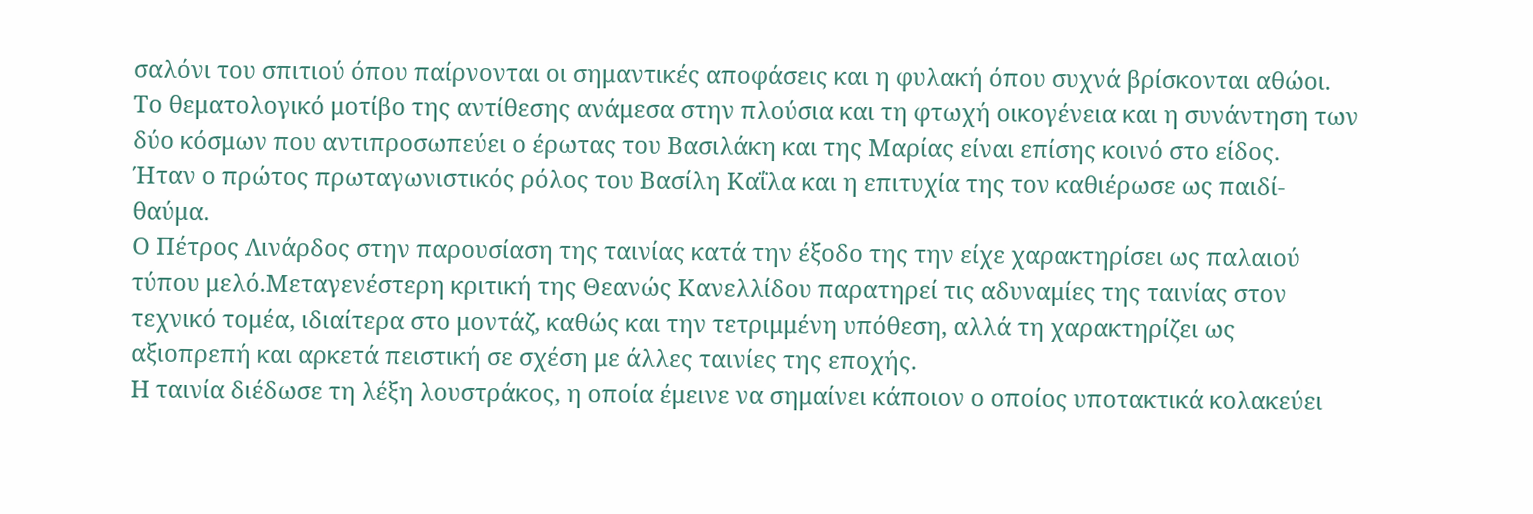σαλόνι του σπιτιού όπου παίρνονται οι σημαντικές αποφάσεις και η φυλακή όπου συχνά βρίσκονται αθώοι. Το θεματολογικό μοτίβο της αντίθεσης ανάμεσα στην πλούσια και τη φτωχή οικογένεια και η συνάντηση των δύο κόσμων που αντιπροσωπεύει ο έρωτας του Βασιλάκη και της Μαρίας είναι επίσης κοινό στο είδος.
Ήταν ο πρώτος πρωταγωνιστικός ρόλος του Βασίλη Καΐλα και η επιτυχία της τον καθιέρωσε ως παιδί-θαύμα.
Ο Πέτρος Λινάρδος στην παρουσίαση της ταινίας κατά την έξοδο της την είχε χαρακτηρίσει ως παλαιού τύπου μελό.Μεταγενέστερη κριτική της Θεανώς Κανελλίδου παρατηρεί τις αδυναμίες της ταινίας στον τεχνικό τομέα, ιδιαίτερα στο μοντάζ, καθώς και την τετριμμένη υπόθεση, αλλά τη χαρακτηρίζει ως αξιοπρεπή και αρκετά πειστική σε σχέση με άλλες ταινίες της εποχής.
Η ταινία διέδωσε τη λέξη λουστράκος, η οποία έμεινε να σημαίνει κάποιον ο οποίος υποτακτικά κολακεύει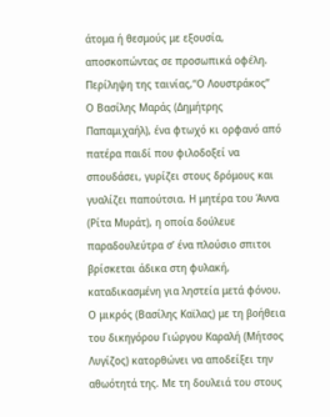άτομα ή θεσμούς με εξουσία, αποσκοπώντας σε προσωπικά οφέλη.
Περίληψη της ταινίας,“Ο Λουστράκος”
Ο Βασίλης Μαράς (Δημήτρης Παπαμιχαήλ), ένα φτωχό κι ορφανό από πατέρα παιδί που φιλοδοξεί να σπουδάσει, γυρίζει στους δρόμους και γυαλίζει παπούτσια. Η μητέρα του Άννα (Ρίτα Μυράτ), η οποία δούλευε παραδουλεύτρα σ’ ένα πλούσιο σπιτοι βρίσκεται άδικα στη φυλακή, καταδικασμένη για ληστεία μετά φόνου.
Ο μικρός (Βασίλης Καϊλας) με τη βοήθεια του δικηγόρου Γιώργου Καραλή (Μήτσος Λυγίζος) κατορθώνει να αποδείξει την αθωότητά της. Με τη δουλειά του στους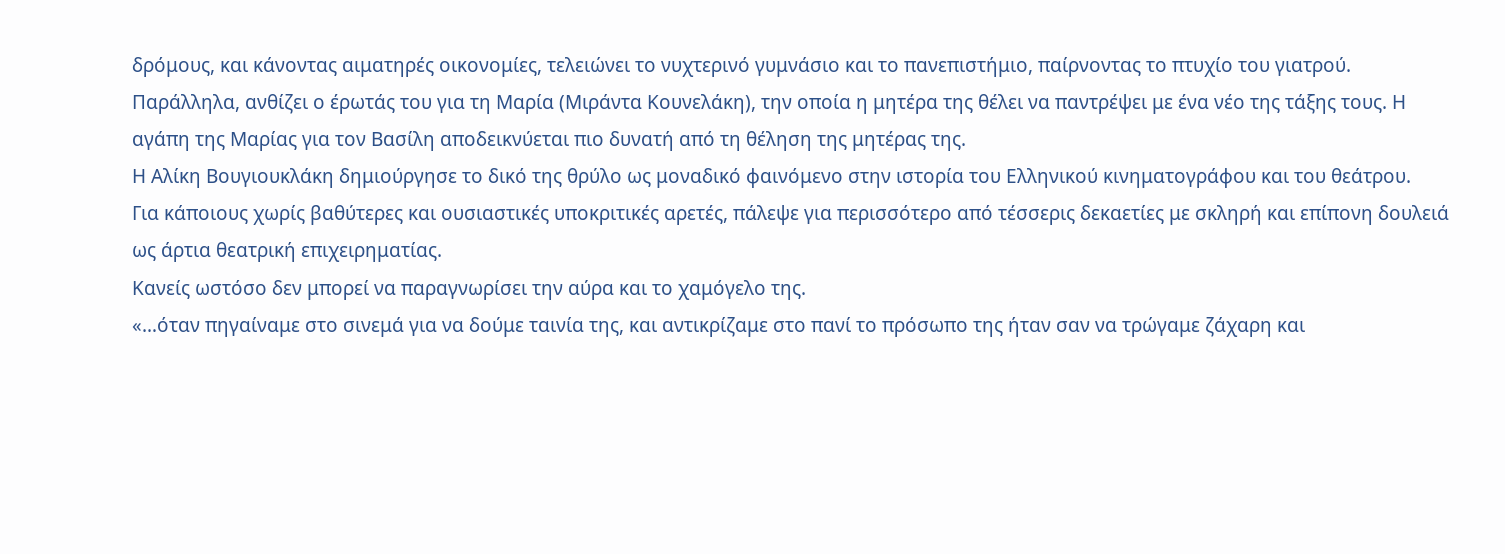δρόμους, και κάνοντας αιματηρές οικονομίες, τελειώνει το νυχτερινό γυμνάσιο και το πανεπιστήμιο, παίρνοντας το πτυχίο του γιατρού. Παράλληλα, ανθίζει ο έρωτάς του για τη Μαρία (Μιράντα Κουνελάκη), την οποία η μητέρα της θέλει να παντρέψει με ένα νέο της τάξης τους. Η αγάπη της Μαρίας για τον Βασίλη αποδεικνύεται πιο δυνατή από τη θέληση της μητέρας της.
Η Αλίκη Βουγιουκλάκη δημιούργησε το δικό της θρύλο ως μοναδικό φαινόμενο στην ιστορία του Ελληνικού κινηματογράφου και του θεάτρου.
Για κάποιους χωρίς βαθύτερες και ουσιαστικές υποκριτικές αρετές, πάλεψε για περισσότερο από τέσσερις δεκαετίες με σκληρή και επίπονη δουλειά ως άρτια θεατρική επιχειρηματίας.
Κανείς ωστόσο δεν μπορεί να παραγνωρίσει την αύρα και το χαμόγελο της.
«…όταν πηγαίναμε στο σινεμά για να δούμε ταινία της, και αντικρίζαμε στο πανί το πρόσωπο της ήταν σαν να τρώγαμε ζάχαρη και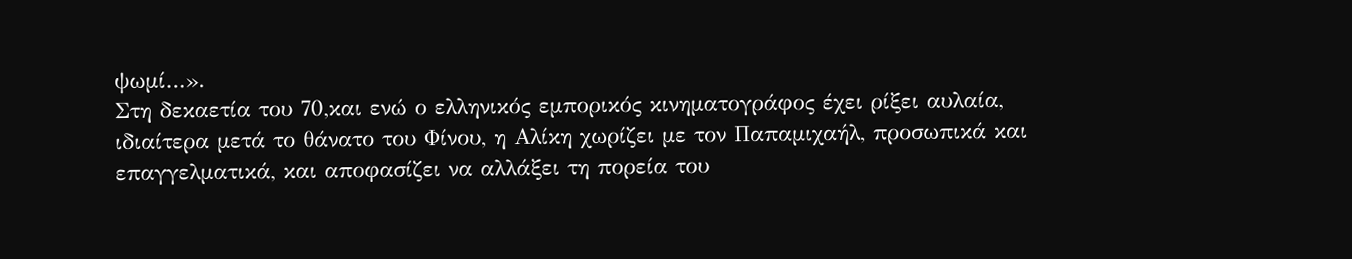ψωμί…».
Στη δεκαετία του 70,και ενώ ο ελληνικός εμπορικός κινηματογράφος έχει ρίξει αυλαία, ιδιαίτερα μετά το θάνατο του Φίνου, η Αλίκη χωρίζει με τον Παπαμιχαήλ, προσωπικά και επαγγελματικά, και αποφασίζει να αλλάξει τη πορεία του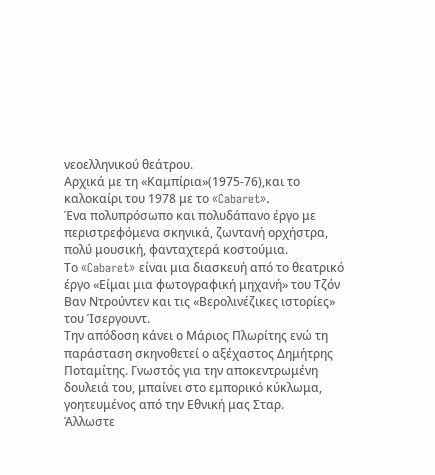νεοελληνικού θεάτρου.
Αρχικά με τη «Καμπίρια»(1975-76),και το καλοκαίρι του 1978 με το «Cabaret».
Ένα πολυπρόσωπο και πολυδάπανο έργο με περιστρεφόμενα σκηνικά, ζωντανή ορχήστρα, πολύ μουσική, φανταχτερά κοστούμια.
Το «Cabaret» είναι μια διασκευή από το θεατρικό έργο «Είμαι μια φωτογραφική μηχανή» του Τζόν Βαν Ντρούντεν και τις «Βερολινέζικες ιστορίες» του Ίσεργουντ.
Την απόδοση κάνει ο Μάριος Πλωρίτης ενώ τη παράσταση σκηνοθετεί ο αξέχαστος Δημήτρης Ποταμίτης. Γνωστός για την αποκεντρωμένη δουλειά του, μπαίνει στο εμπορικό κύκλωμα, γοητευμένος από την Εθνική μας Σταρ.
Άλλωστε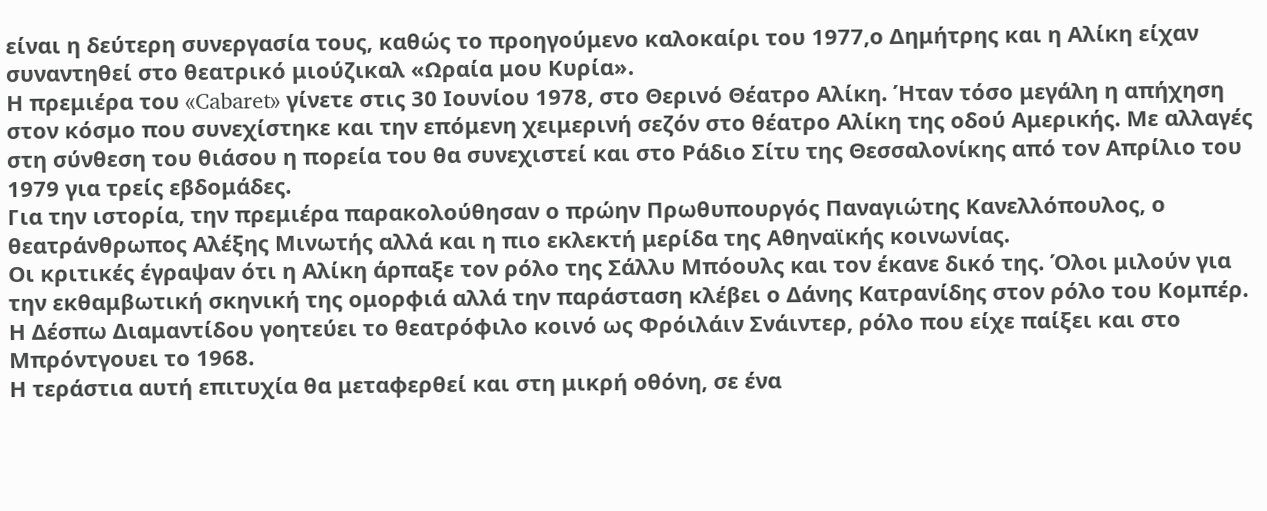είναι η δεύτερη συνεργασία τους, καθώς το προηγούμενο καλοκαίρι του 1977,ο Δημήτρης και η Αλίκη είχαν συναντηθεί στο θεατρικό μιούζικαλ «Ωραία μου Κυρία».
Η πρεμιέρα του «Cabaret» γίνετε στις 30 Ιουνίου 1978, στο Θερινό Θέατρο Αλίκη. Ήταν τόσο μεγάλη η απήχηση στον κόσμο που συνεχίστηκε και την επόμενη χειμερινή σεζόν στο θέατρο Αλίκη της οδού Αμερικής. Με αλλαγές στη σύνθεση του θιάσου η πορεία του θα συνεχιστεί και στο Ράδιο Σίτυ της Θεσσαλονίκης από τον Απρίλιο του 1979 για τρείς εβδομάδες.
Για την ιστορία, την πρεμιέρα παρακολούθησαν ο πρώην Πρωθυπουργός Παναγιώτης Κανελλόπουλος, ο θεατράνθρωπος Αλέξης Μινωτής αλλά και η πιο εκλεκτή μερίδα της Αθηναϊκής κοινωνίας.
Οι κριτικές έγραψαν ότι η Αλίκη άρπαξε τον ρόλο της Σάλλυ Μπόουλς και τον έκανε δικό της. Όλοι μιλούν για την εκθαμβωτική σκηνική της ομορφιά αλλά την παράσταση κλέβει ο Δάνης Κατρανίδης στον ρόλο του Κομπέρ. Η Δέσπω Διαμαντίδου γοητεύει το θεατρόφιλο κοινό ως Φρόιλάιν Σνάιντερ, ρόλο που είχε παίξει και στο Μπρόντγουει το 1968.
Η τεράστια αυτή επιτυχία θα μεταφερθεί και στη μικρή οθόνη, σε ένα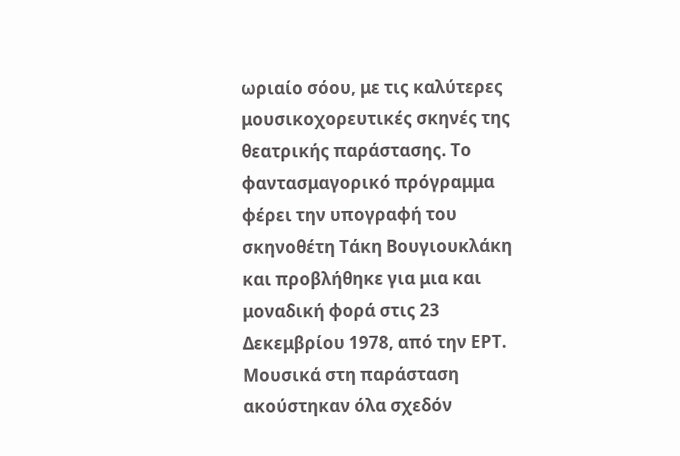ωριαίο σόου, με τις καλύτερες μουσικοχορευτικές σκηνές της θεατρικής παράστασης. Το φαντασμαγορικό πρόγραμμα φέρει την υπογραφή του σκηνοθέτη Τάκη Βουγιουκλάκη και προβλήθηκε για μια και μοναδική φορά στις 23 Δεκεμβρίου 1978, από την ΕΡΤ.
Μουσικά στη παράσταση ακούστηκαν όλα σχεδόν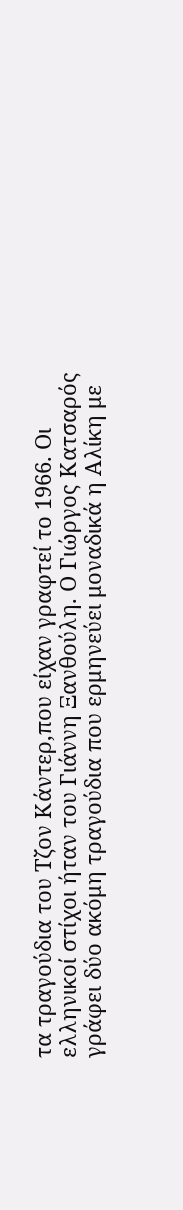τα τραγούδια του Τζον Κάντερ,που είχαν γραφτεί το 1966. Οι ελληνικοί στίχοι ήταν του Γιάννη Ξανθούλη. Ο Γιώργος Κατσαρός γράφει δύο ακόμη τραγούδια που ερμηνεύει μοναδικά η Αλίκη με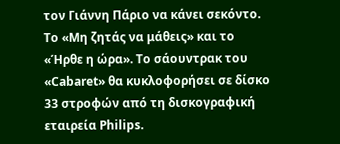τον Γιάννη Πάριο να κάνει σεκόντο. Το «Μη ζητάς να μάθεις» και το «Ήρθε η ώρα». Το σάουντρακ του «Cabaret» θα κυκλοφορήσει σε δίσκο 33 στροφών από τη δισκογραφική εταιρεία Philips.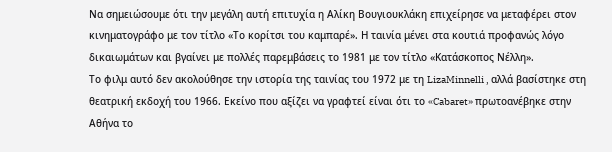Να σημειώσουμε ότι την μεγάλη αυτή επιτυχία η Αλίκη Βουγιουκλάκη επιχείρησε να μεταφέρει στον κινηματογράφο με τον τίτλο «Το κορίτσι του καμπαρέ». Η ταινία μένει στα κουτιά προφανώς λόγο δικαιωμάτων και βγαίνει με πολλές παρεμβάσεις το 1981 με τον τίτλο «Κατάσκοπος Νέλλη».
Το φιλμ αυτό δεν ακολούθησε την ιστορία της ταινίας του 1972 με τη LizaMinnelli , αλλά βασίστηκε στη θεατρική εκδοχή του 1966. Εκείνο που αξίζει να γραφτεί είναι ότι το «Cabaret» πρωτοανέβηκε στην Αθήνα το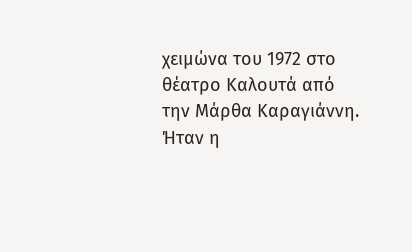χειμώνα του 1972 στο θέατρο Καλουτά από την Μάρθα Καραγιάννη.
Ήταν η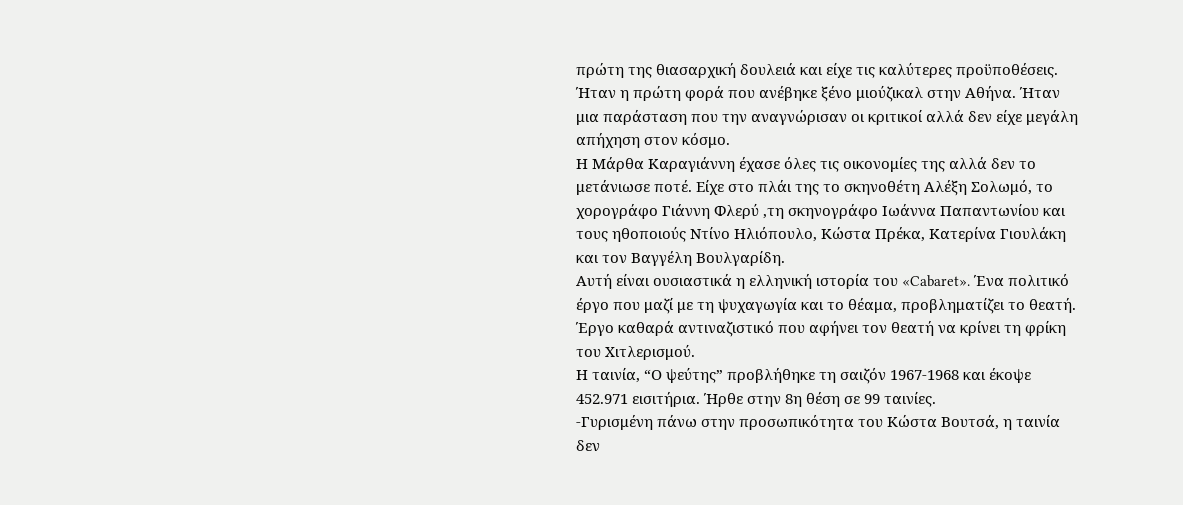πρώτη της θιασαρχική δουλειά και είχε τις καλύτερες προϋποθέσεις. Ήταν η πρώτη φορά που ανέβηκε ξένο μιούζικαλ στην Αθήνα. Ήταν μια παράσταση που την αναγνώρισαν οι κριτικοί αλλά δεν είχε μεγάλη απήχηση στον κόσμο.
Η Μάρθα Καραγιάννη έχασε όλες τις οικονομίες της αλλά δεν το μετάνιωσε ποτέ. Είχε στο πλάι της το σκηνοθέτη Αλέξη Σολωμό, το χορογράφο Γιάννη Φλερύ ,τη σκηνογράφο Ιωάννα Παπαντωνίου και τους ηθοποιούς Ντίνο Ηλιόπουλο, Κώστα Πρέκα, Κατερίνα Γιουλάκη και τον Βαγγέλη Βουλγαρίδη.
Αυτή είναι ουσιαστικά η ελληνική ιστορία του «Cabaret». Ένα πολιτικό έργο που μαζί με τη ψυχαγωγία και το θέαμα, προβληματίζει το θεατή. Έργο καθαρά αντιναζιστικό που αφήνει τον θεατή να κρίνει τη φρίκη του Χιτλερισμού.
Η ταινία, “Ο ψεύτης” προβλήθηκε τη σαιζόν 1967-1968 και έκοψε 452.971 εισιτήρια. Ήρθε στην 8η θέση σε 99 ταινίες.
-Γυρισμένη πάνω στην προσωπικότητα του Κώστα Βουτσά, η ταινία δεν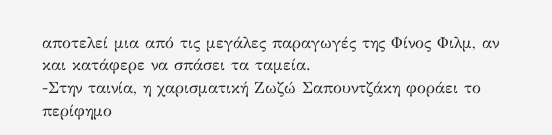αποτελεί μια από τις μεγάλες παραγωγές της Φίνος Φιλμ, αν και κατάφερε να σπάσει τα ταμεία.
-Στην ταινία, η χαρισματική Ζωζώ Σαπουντζάκη φοράει το περίφημο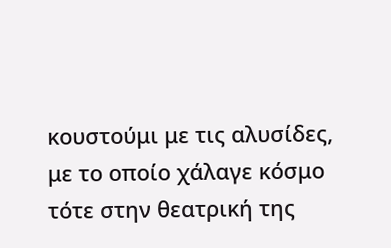κουστούμι με τις αλυσίδες, με το οποίο χάλαγε κόσμο τότε στην θεατρική της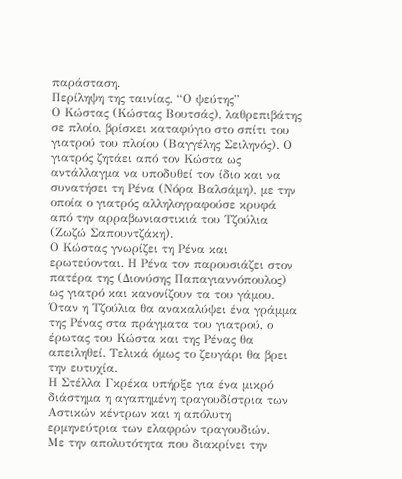παράσταση.
Περίληψη της ταινίας, “Ο ψεύτης”
Ο Κώστας (Κώστας Βουτσάς), λαθρεπιβάτης σε πλοίο, βρίσκει καταφύγιο στο σπίτι του γιατρού του πλοίου (Βαγγέλης Σειληνός). Ο γιατρός ζητάει από τον Κώστα ως αντάλλαγμα να υποδυθεί τον ίδιο και να συνατήσει τη Ρένα (Νόρα Βαλσάμη), με την οποία ο γιατρός αλληλογραφούσε κρυφά από την αρραβωνιαστικιά του Τζούλια (Ζωζώ Σαπουντζάκη).
Ο Κώστας γνωρίζει τη Ρένα και ερωτεύονται. Η Ρένα τον παρουσιάζει στον πατέρα της (Διονύσης Παπαγιαννόπουλος) ως γιατρό και κανονίζουν τα του γάμου. Όταν η Τζούλια θα ανακαλύψει ένα γράμμα της Ρένας στα πράγματα του γιατρού, ο έρωτας του Κώστα και της Ρένας θα απειληθεί. Τελικά όμως το ζευγάρι θα βρει την ευτυχία.
Η Στέλλα Γκρέκα υπήρξε για ένα μικρό διάστημα η αγαπημένη τραγουδίστρια των Αστικών κέντρων και η απόλυτη ερμηνεύτρια των ελαφρών τραγουδιών.
Με την απολυτότητα που διακρίνει την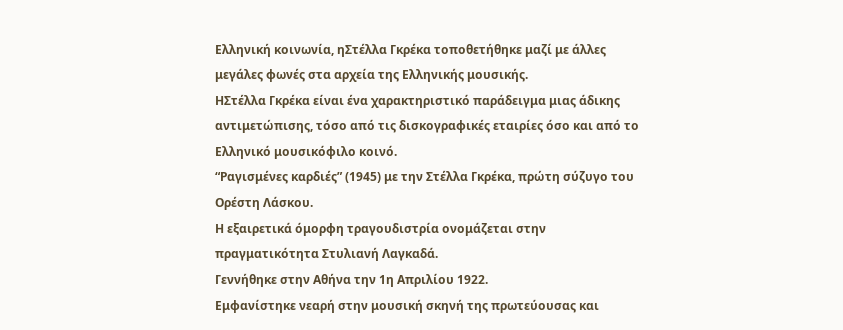Ελληνική κοινωνία, ηΣτέλλα Γκρέκα τοποθετήθηκε μαζί με άλλες μεγάλες φωνές στα αρχεία της Ελληνικής μουσικής.
ΗΣτέλλα Γκρέκα είναι ένα χαρακτηριστικό παράδειγμα μιας άδικης αντιμετώπισης, τόσο από τις δισκογραφικές εταιρίες όσο και από το Ελληνικό μουσικόφιλο κοινό.
“Ραγισμένες καρδιές” (1945) με την Στέλλα Γκρέκα, πρώτη σύζυγο του Ορέστη Λάσκου.
Η εξαιρετικά όμορφη τραγουδιστρία ονομάζεται στην πραγματικότητα Στυλιανή Λαγκαδά.
Γεννήθηκε στην Αθήνα την 1η Απριλίου 1922.
Εμφανίστηκε νεαρή στην μουσική σκηνή της πρωτεύουσας και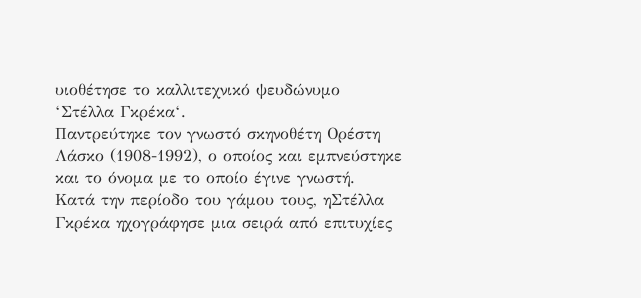υιοθέτησε το καλλιτεχνικό ψευδώνυμο ‘Στέλλα Γκρέκα‘.
Παντρεύτηκε τον γνωστό σκηνοθέτη Ορέστη Λάσκο (1908-1992), ο οποίος και εμπνεύστηκε και το όνομα με το οποίο έγινε γνωστή.
Κατά την περίοδο του γάμου τους, ηΣτέλλα Γκρέκα ηχογράφησε μια σειρά από επιτυχίες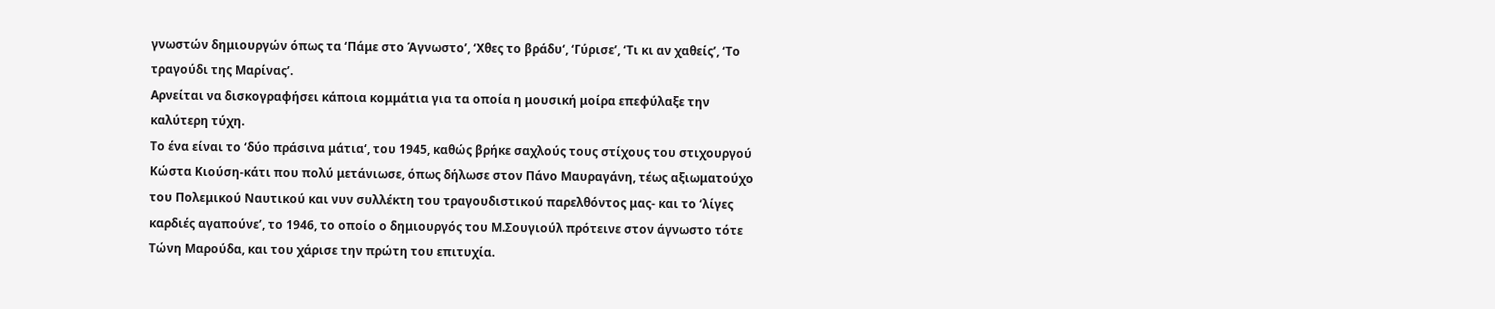γνωστών δημιουργών όπως τα ‘Πάμε στο Άγνωστο’, ‘Χθες το βράδυ‘, ‘Γύρισε’, ‘Τι κι αν χαθείς’, ‘Το τραγούδι της Μαρίνας’.
Αρνείται να δισκογραφήσει κάποια κομμάτια για τα οποία η μουσική μοίρα επεφύλαξε την καλύτερη τύχη.
Το ένα είναι το ‘δύο πράσινα μάτια‘, του 1945, καθώς βρήκε σαχλούς τους στίχους του στιχουργού Κώστα Κιούση-κάτι που πολύ μετάνιωσε, όπως δήλωσε στον Πάνο Μαυραγάνη, τέως αξιωματούχο του Πολεμικού Ναυτικού και νυν συλλέκτη του τραγουδιστικού παρελθόντος μας- και το ‘λίγες καρδιές αγαπούνε’, το 1946, το οποίο ο δημιουργός του Μ.Σουγιούλ πρότεινε στον άγνωστο τότε Τώνη Μαρούδα, και του χάρισε την πρώτη του επιτυχία.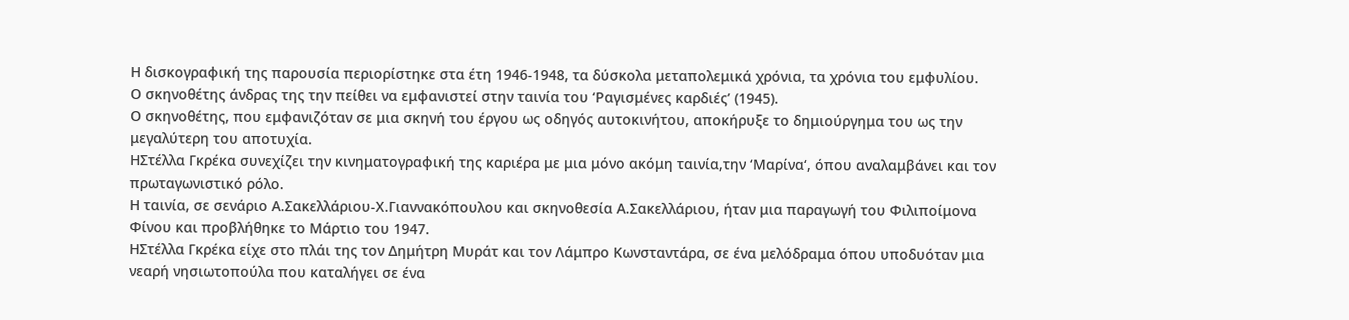Η δισκογραφική της παρουσία περιορίστηκε στα έτη 1946-1948, τα δύσκολα μεταπολεμικά χρόνια, τα χρόνια του εμφυλίου.
Ο σκηνοθέτης άνδρας της την πείθει να εμφανιστεί στην ταινία του ‘Ραγισμένες καρδιές’ (1945).
Ο σκηνοθέτης, που εμφανιζόταν σε μια σκηνή του έργου ως οδηγός αυτοκινήτου, αποκήρυξε το δημιούργημα του ως την μεγαλύτερη του αποτυχία.
ΗΣτέλλα Γκρέκα συνεχίζει την κινηματογραφική της καριέρα με μια μόνο ακόμη ταινία,την ‘Μαρίνα‘, όπου αναλαμβάνει και τον πρωταγωνιστικό ρόλο.
Η ταινία, σε σενάριο Α.Σακελλάριου-Χ.Γιαννακόπουλου και σκηνοθεσία Α.Σακελλάριου, ήταν μια παραγωγή του Φιλιποίμονα Φίνου και προβλήθηκε το Μάρτιο του 1947.
ΗΣτέλλα Γκρέκα είχε στο πλάι της τον Δημήτρη Μυράτ και τον Λάμπρο Κωνσταντάρα, σε ένα μελόδραμα όπου υποδυόταν μια νεαρή νησιωτοπούλα που καταλήγει σε ένα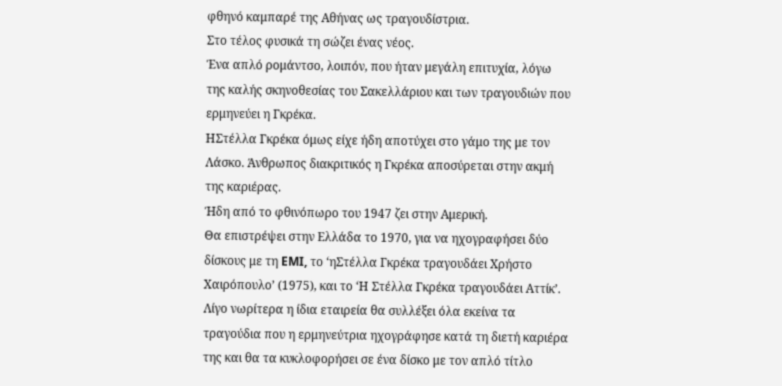φθηνό καμπαρέ της Αθήνας ως τραγουδίστρια.
Στο τέλος φυσικά τη σώζει ένας νέος.
Ένα απλό ρομάντσο, λοιπόν, που ήταν μεγάλη επιτυχία, λόγω της καλής σκηνοθεσίας του Σακελλάριου και των τραγουδιών που ερμηνεύει η Γκρέκα.
ΗΣτέλλα Γκρέκα όμως είχε ήδη αποτύχει στο γάμο της με τον Λάσκο. Άνθρωπος διακριτικός η Γκρέκα αποσύρεται στην ακμή της καριέρας.
Ήδη από το φθινόπωρο του 1947 ζει στην Αμερική.
Θα επιστρέψει στην Ελλάδα το 1970, για να ηχογραφήσει δύο δίσκους με τη EMI, το ‘ηΣτέλλα Γκρέκα τραγουδάει Χρήστο Χαιρόπουλο’ (1975), και το ‘Η Στέλλα Γκρέκα τραγουδάει Αττίκ’.
Λίγο νωρίτερα η ίδια εταιρεία θα συλλέξει όλα εκείνα τα τραγούδια που η ερμηνεύτρια ηχογράφησε κατά τη διετή καριέρα της και θα τα κυκλοφορήσει σε ένα δίσκο με τον απλό τίτλο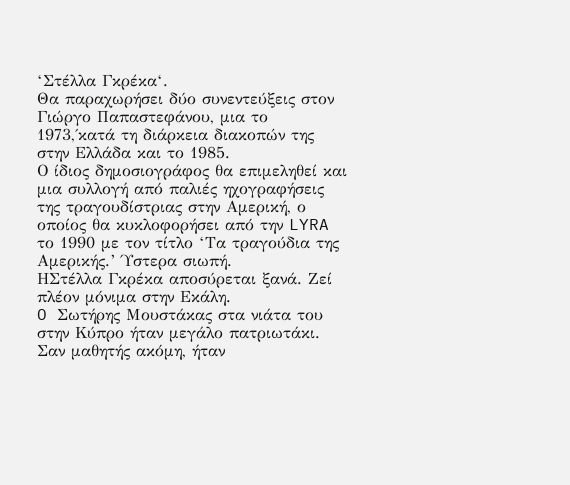‘Στέλλα Γκρέκα‘.
Θα παραχωρήσει δύο συνεντεύξεις στον Γιώργο Παπαστεφάνου, μια το 1973,΄κατά τη διάρκεια διακοπών της στην Ελλάδα και το 1985.
Ο ίδιος δημοσιογράφος θα επιμεληθεί και μια συλλογή από παλιές ηχογραφήσεις της τραγουδίστριας στην Αμερική, ο οποίος θα κυκλοφορήσει από την LYRA το 1990 με τον τίτλο ‘Τα τραγούδια της Αμερικής.’ Ύστερα σιωπή.
ΗΣτέλλα Γκρέκα αποσύρεται ξανά. Ζεί πλέον μόνιμα στην Εκάλη.
O Σωτήρης Μουστάκας στα νιάτα του στην Κύπρο ήταν μεγάλο πατριωτάκι. Σαν μαθητής ακόμη, ήταν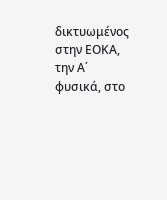δικτυωμένος στην ΕΟΚΑ, την Α΄ φυσικά, στο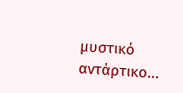μυστικό αντάρτικο...